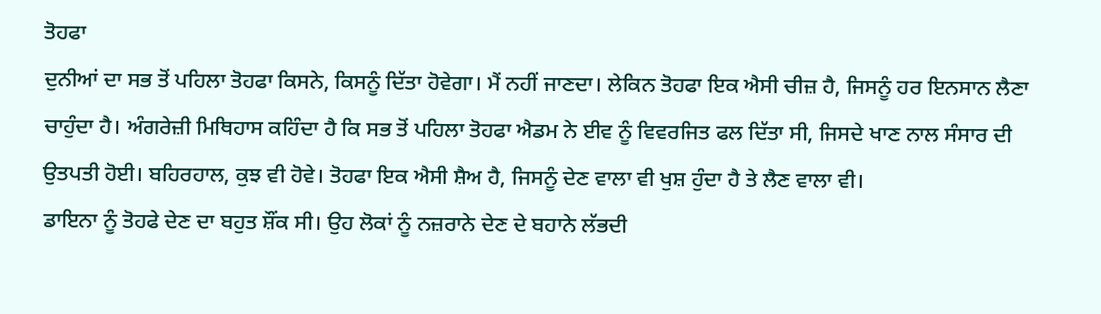ਤੋਹਫਾ
ਦੁਨੀਆਂ ਦਾ ਸਭ ਤੋਂ ਪਹਿਲਾ ਤੋਹਫਾ ਕਿਸਨੇ, ਕਿਸਨੂੰ ਦਿੱਤਾ ਹੋਵੇਗਾ। ਮੈਂ ਨਹੀਂ ਜਾਣਦਾ। ਲੇਕਿਨ ਤੋਹਫਾ ਇਕ ਐਸੀ ਚੀਜ਼ ਹੈ, ਜਿਸਨੂੰ ਹਰ ਇਨਸਾਨ ਲੈਣਾ ਚਾਹੁੰਦਾ ਹੈ। ਅੰਗਰੇਜ਼ੀ ਮਿਥਿਹਾਸ ਕਹਿੰਦਾ ਹੈ ਕਿ ਸਭ ਤੋਂ ਪਹਿਲਾ ਤੋਹਫਾ ਐਡਮ ਨੇ ਈਵ ਨੂੰ ਵਿਵਰਜਿਤ ਫਲ ਦਿੱਤਾ ਸੀ, ਜਿਸਦੇ ਖਾਣ ਨਾਲ ਸੰਸਾਰ ਦੀ ਉਤਪਤੀ ਹੋਈ। ਬਹਿਰਹਾਲ, ਕੁਝ ਵੀ ਹੋਵੇ। ਤੋਹਫਾ ਇਕ ਐਸੀ ਸ਼ੈਅ ਹੈ, ਜਿਸਨੂੰ ਦੇਣ ਵਾਲਾ ਵੀ ਖੁਸ਼ ਹੁੰਦਾ ਹੈ ਤੇ ਲੈਣ ਵਾਲਾ ਵੀ।
ਡਾਇਨਾ ਨੂੰ ਤੋਹਫੇ ਦੇਣ ਦਾ ਬਹੁਤ ਸ਼ੌਂਕ ਸੀ। ਉਹ ਲੋਕਾਂ ਨੂੰ ਨਜ਼ਰਾਨੇ ਦੇਣ ਦੇ ਬਹਾਨੇ ਲੱਭਦੀ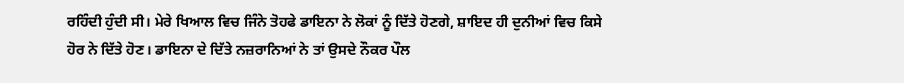ਰਹਿੰਦੀ ਹੁੰਦੀ ਸੀ। ਮੇਰੇ ਖਿਆਲ ਵਿਚ ਜਿੰਨੇ ਤੋਹਫੇ ਡਾਇਨਾ ਨੇ ਲੋਕਾਂ ਨੂੰ ਦਿੱਤੇ ਹੋਣਗੇ, ਸ਼ਾਇਦ ਹੀ ਦੁਨੀਆਂ ਵਿਚ ਕਿਸੇ ਹੋਰ ਨੇ ਦਿੱਤੇ ਹੋਣ। ਡਾਇਨਾ ਦੇ ਦਿੱਤੇ ਨਜ਼ਰਾਨਿਆਂ ਨੇ ਤਾਂ ਉਸਦੇ ਨੌਕਰ ਪੌਲ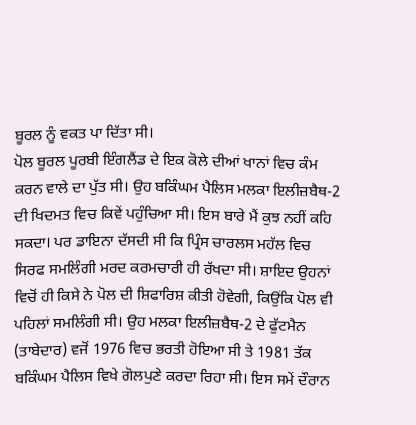ਬੂਰਲ ਨੂੰ ਵਕਤ ਪਾ ਦਿੱਤਾ ਸੀ।
ਪੋਲ ਬੂਰਲ ਪੂਰਬੀ ਇੰਗਲੈਂਡ ਦੇ ਇਕ ਕੋਲੇ ਦੀਆਂ ਖਾਨਾਂ ਵਿਚ ਕੰਮ ਕਰਨ ਵਾਲੇ ਦਾ ਪੁੱਤ ਸੀ। ਉਹ ਬਕਿੰਘਮ ਪੈਲਿਸ ਮਲਕਾ ਇਲੀਜ਼ਬੈਥ-2 ਦੀ ਖਿਦਮਤ ਵਿਚ ਕਿਵੇਂ ਪਹੁੰਚਿਆ ਸੀ। ਇਸ ਬਾਰੇ ਮੈਂ ਕੁਝ ਨਹੀਂ ਕਹਿ ਸਕਦਾ। ਪਰ ਡਾਇਨਾ ਦੱਸਦੀ ਸੀ ਕਿ ਪ੍ਰਿੰਸ ਚਾਰਲਸ ਮਹੱਲ ਵਿਚ ਸਿਰਫ ਸਮਲਿੰਗੀ ਮਰਦ ਕਰਮਚਾਰੀ ਹੀ ਰੱਖਦਾ ਸੀ। ਸ਼ਾਇਦ ਉਹਨਾਂ ਵਿਚੋਂ ਹੀ ਕਿਸੇ ਨੇ ਪੋਲ ਦੀ ਸ਼ਿਫਾਰਿਸ਼ ਕੀਤੀ ਹੋਵੇਗੀ, ਕਿਉਂਕਿ ਪੋਲ ਵੀ ਪਹਿਲਾਂ ਸਮਲਿੰਗੀ ਸੀ। ਉਹ ਮਲਕਾ ਇਲੀਜ਼ਬੈਥ-2 ਦੇ ਫੁੱਟਮੈਨ (ਤਾਬੇਦਾਰ) ਵਜੋਂ 1976 ਵਿਚ ਭਰਤੀ ਹੋਇਆ ਸੀ ਤੇ 1981 ਤੱਕ ਬਕਿੰਘਮ ਪੈਲਿਸ ਵਿਖੇ ਗੋਲਪੁਣੇ ਕਰਦਾ ਰਿਹਾ ਸੀ। ਇਸ ਸਮੇਂ ਦੌਰਾਨ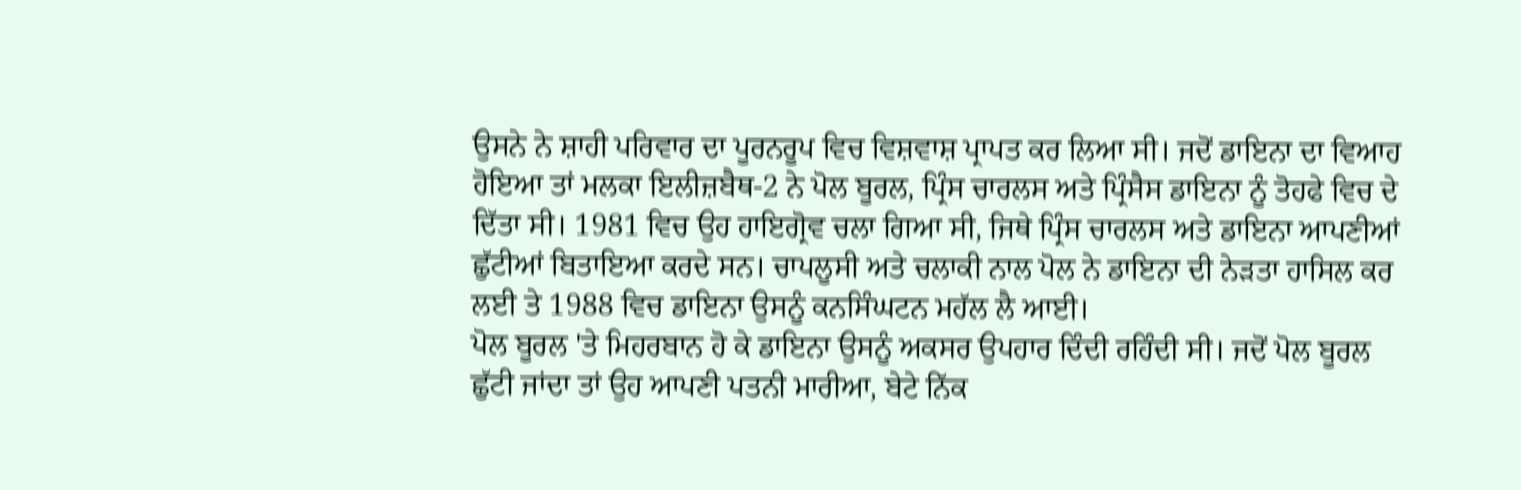ਉਸਨੇ ਨੇ ਸ਼ਾਹੀ ਪਰਿਵਾਰ ਦਾ ਪੂਰਨਰੂਪ ਵਿਚ ਵਿਸ਼ਵਾਸ਼ ਪ੍ਰਾਪਤ ਕਰ ਲਿਆ ਸੀ। ਜਦੋਂ ਡਾਇਨਾ ਦਾ ਵਿਆਹ ਹੋਇਆ ਤਾਂ ਮਲਕਾ ਇਲੀਜ਼ਬੈਥ-2 ਨੇ ਪੋਲ ਬੂਰਲ, ਪ੍ਰਿੰਸ ਚਾਰਲਸ ਅਤੇ ਪ੍ਰਿੰਸੈਸ ਡਾਇਨਾ ਨੂੰ ਤੋਹਫੇ ਵਿਚ ਦੇ ਦਿੱਤਾ ਸੀ। 1981 ਵਿਚ ਉਹ ਹਾਇਗ੍ਰੋਵ ਚਲਾ ਗਿਆ ਸੀ, ਜਿਥੇ ਪ੍ਰਿੰਸ ਚਾਰਲਸ ਅਤੇ ਡਾਇਨਾ ਆਪਣੀਆਂ ਛੁੱਟੀਆਂ ਬਿਤਾਇਆ ਕਰਦੇ ਸਨ। ਚਾਪਲੂਸੀ ਅਤੇ ਚਲਾਕੀ ਨਾਲ ਪੋਲ ਨੇ ਡਾਇਨਾ ਦੀ ਨੇੜਤਾ ਹਾਸਿਲ ਕਰ ਲਈ ਤੇ 1988 ਵਿਚ ਡਾਇਨਾ ਉਸਨੂੰ ਕਨਸਿੰਘਟਨ ਮਹੱਲ ਲੈ ਆਈ।
ਪੋਲ ਬੂਰਲ 'ਤੇ ਮਿਹਰਬਾਨ ਹੋ ਕੇ ਡਾਇਨਾ ਉਸਨੂੰ ਅਕਸਰ ਉਪਹਾਰ ਦਿੰਦੀ ਰਹਿੰਦੀ ਸੀ। ਜਦੋਂ ਪੋਲ ਬੂਰਲ ਛੁੱਟੀ ਜਾਂਦਾ ਤਾਂ ਉਹ ਆਪਣੀ ਪਤਨੀ ਮਾਰੀਆ, ਬੇਟੇ ਨਿੱਕ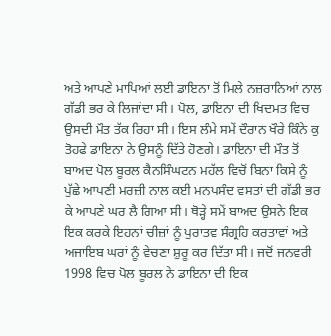ਅਤੇ ਆਪਣੇ ਮਾਪਿਆਂ ਲਈ ਡਾਇਨਾ ਤੋਂ ਮਿਲੇ ਨਜ਼ਰਾਨਿਆਂ ਨਾਲ ਗੱਡੀ ਭਰ ਕੇ ਲਿਜਾਂਦਾ ਸੀ। ਪੋਲ, ਡਾਇਨਾ ਦੀ ਖਿਦਮਤ ਵਿਚ ਉਸਦੀ ਮੌਤ ਤੱਕ ਰਿਹਾ ਸੀ। ਇਸ ਲੰਮੇ ਸਮੇਂ ਦੌਰਾਨ ਖੌਰੇ ਕਿੰਨੇ ਕੁ ਤੋਹਫੇ ਡਾਇਨਾ ਨੇ ਉਸਨੂੰ ਦਿੱਤੇ ਹੋਣਗੇ। ਡਾਇਨਾ ਦੀ ਮੌਤ ਤੋਂ ਬਾਅਦ ਪੋਲ ਬੂਰਲ ਕੈਨਸਿੰਘਟਨ ਮਹੱਲ ਵਿਚੋਂ ਬਿਨਾ ਕਿਸੇ ਨੂੰ ਪੁੱਛੇ ਆਪਣੀ ਮਰਜ਼ੀ ਨਾਲ ਕਈ ਮਨਪਸੰਦ ਵਸਤਾਂ ਦੀ ਗੱਡੀ ਭਰ ਕੇ ਆਪਣੇ ਘਰ ਲੈ ਗਿਆ ਸੀ। ਥੋੜ੍ਹੇ ਸਮੇਂ ਬਾਅਦ ਉਸਨੇ ਇਕ ਇਕ ਕਰਕੇ ਇਹਨਾਂ ਚੀਜ਼ਾਂ ਨੂੰ ਪੁਰਾਤਵ ਸੰਗ੍ਰਹਿ ਕਰਤਾਵਾਂ ਅਤੇ ਅਜਾਇਬ ਘਰਾਂ ਨੂੰ ਵੇਚਣਾ ਸ਼ੁਰੂ ਕਰ ਦਿੱਤਾ ਸੀ। ਜਦੋਂ ਜਨਵਰੀ 1998 ਵਿਚ ਪੋਲ ਬੂਰਲ ਨੇ ਡਾਇਨਾ ਦੀ ਇਕ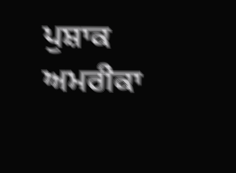ਪੁਸ਼ਾਕ ਅਮਰੀਕਾ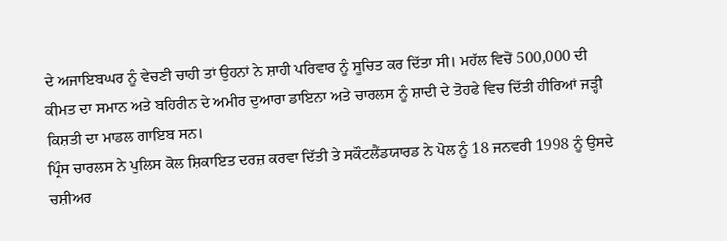ਦੇ ਅਜਾਇਬਘਰ ਨੂੰ ਵੇਚਣੀ ਚਾਹੀ ਤਾਂ ਉਹਨਾਂ ਨੇ ਸ਼ਾਹੀ ਪਰਿਵਾਰ ਨੂੰ ਸੂਚਿਤ ਕਰ ਦਿੱਤਾ ਸੀ। ਮਹੱਲ ਵਿਚੋਂ 500,000 ਦੀ ਕੀਮਤ ਦਾ ਸਮਾਨ ਅਤੇ ਬਹਿਰੀਨ ਦੇ ਅਮੀਰ ਦੁਆਰਾ ਡਾਇਨਾ ਅਤੇ ਚਾਰਲਸ ਨੂੰ ਸ਼ਾਦੀ ਦੇ ਤੋਹਫੇ ਵਿਚ ਦਿੱਤੀ ਹੀਰਿਆਂ ਜੜ੍ਹੀ ਕਿਸ਼ਤੀ ਦਾ ਮਾਡਲ ਗਾਇਬ ਸਨ।
ਪ੍ਰਿੰਸ ਚਾਰਲਸ ਨੇ ਪੁਲਿਸ ਕੋਲ ਸ਼ਿਕਾਇਤ ਦਰਜ਼ ਕਰਵਾ ਦਿੱਤੀ ਤੇ ਸਕੌਟਲੈਂਡਯਾਰਡ ਨੇ ਪੋਲ ਨੂੰ 18 ਜਨਵਰੀ 1998 ਨੂੰ ਉਸਦੇ ਚਸ਼ੀਅਰ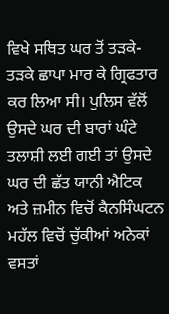ਵਿਖੇ ਸਥਿਤ ਘਰ ਤੋਂ ਤੜਕੇ-ਤੜਕੇ ਛਾਪਾ ਮਾਰ ਕੇ ਗ੍ਰਿਫਤਾਰ ਕਰ ਲਿਆ ਸੀ। ਪੁਲਿਸ ਵੱਲੋਂ ਉਸਦੇ ਘਰ ਦੀ ਬਾਰਾਂ ਘੰਟੇ ਤਲਾਸ਼ੀ ਲਈ ਗਈ ਤਾਂ ਉਸਦੇ ਘਰ ਦੀ ਛੱਤ ਯਾਨੀ ਐਟਿਕ ਅਤੇ ਜ਼ਮੀਨ ਵਿਚੋਂ ਕੈਨਸਿੰਘਟਨ ਮਹੱਲ ਵਿਚੋਂ ਚੁੱਕੀਆਂ ਅਨੇਕਾਂ ਵਸਤਾਂ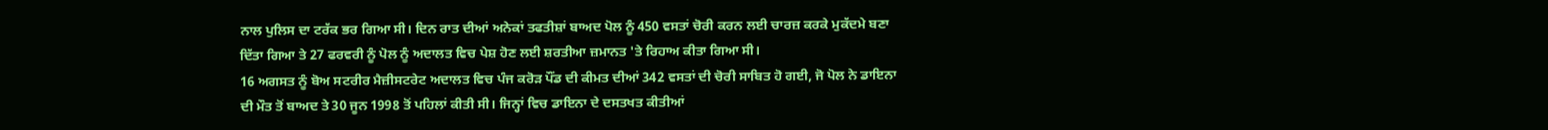ਨਾਲ ਪੁਲਿਸ ਦਾ ਟਰੱਕ ਭਰ ਗਿਆ ਸੀ। ਦਿਨ ਰਾਤ ਦੀਆਂ ਅਨੇਕਾਂ ਤਫਤੀਸ਼ਾਂ ਬਾਅਦ ਪੋਲ ਨੂੰ 450 ਵਸਤਾਂ ਚੋਰੀ ਕਰਨ ਲਈ ਚਾਰਜ਼ ਕਰਕੇ ਮੁਕੱਦਮੇ ਬਣਾ ਦਿੱਤਾ ਗਿਆ ਤੇ 27 ਫਰਵਰੀ ਨੂੰ ਪੋਲ ਨੂੰ ਅਦਾਲਤ ਵਿਚ ਪੇਸ਼ ਹੋਣ ਲਈ ਸ਼ਰਤੀਆ ਜ਼ਮਾਨਤ 'ਤੇ ਰਿਹਾਅ ਕੀਤਾ ਗਿਆ ਸੀ।
16 ਅਗਸਤ ਨੂੰ ਬੋਅ ਸਟਰੀਰ ਮੈਜ਼ੀਸਟਰੇਟ ਅਦਾਲਤ ਵਿਚ ਪੰਜ ਕਰੋੜ ਪੌਂਡ ਦੀ ਕੀਮਤ ਦੀਆਂ 342 ਵਸਤਾਂ ਦੀ ਚੋਰੀ ਸਾਬਿਤ ਹੋ ਗਈ, ਜੋ ਪੋਲ ਨੇ ਡਾਇਨਾ ਦੀ ਮੌਤ ਤੋਂ ਬਾਅਦ ਤੇ 30 ਜੂਨ 1998 ਤੋਂ ਪਹਿਲਾਂ ਕੀਤੀ ਸੀ। ਜਿਨ੍ਹਾਂ ਵਿਚ ਡਾਇਨਾ ਦੇ ਦਸਤਖਤ ਕੀਤੀਆਂ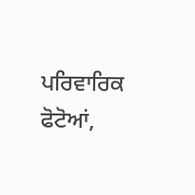ਪਰਿਵਾਰਿਕ ਫੋਟੋਆਂ,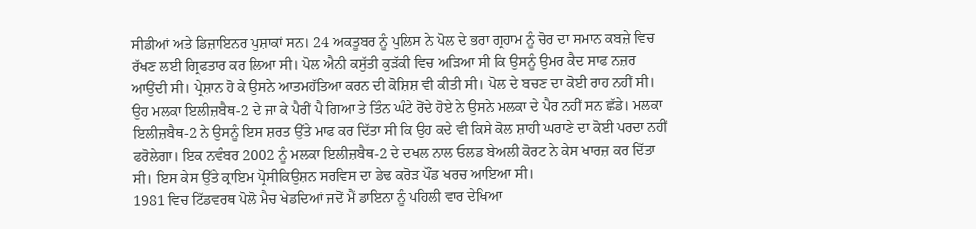ਸੀਡੀਆਂ ਅਤੇ ਡਿਜ਼ਾਇਨਰ ਪੁਸ਼ਾਕਾਂ ਸਨ। 24 ਅਕਤੂਬਰ ਨੂੰ ਪੁਲਿਸ ਨੇ ਪੋਲ ਦੇ ਭਰਾ ਗ੍ਰਹਾਮ ਨੂੰ ਚੋਰ ਦਾ ਸਮਾਨ ਕਬਜ਼ੇ ਵਿਚ ਰੱਖਣ ਲਈ ਗ੍ਰਿਫਤਾਰ ਕਰ ਲਿਆ ਸੀ। ਪੋਲ ਐਨੀ ਕਸੁੱਤੀ ਕੁੜੱਕੀ ਵਿਚ ਅੜਿਆ ਸੀ ਕਿ ਉਸਨੂੰ ਉਮਰ ਕੈਦ ਸਾਫ ਨਜ਼ਰ ਆਉਂਦੀ ਸੀ। ਪ੍ਰੇਸ਼ਾਨ ਹੋ ਕੇ ਉਸਨੇ ਆਤਮਹੱਤਿਆ ਕਰਨ ਦੀ ਕੋਸ਼ਿਸ਼ ਵੀ ਕੀਤੀ ਸੀ। ਪੋਲ ਦੇ ਬਚਣ ਦਾ ਕੋਈ ਰਾਹ ਨਹੀਂ ਸੀ। ਉਹ ਮਲਕਾ ਇਲੀਜ਼ਬੈਥ-2 ਦੇ ਜਾ ਕੇ ਪੈਰੀਂ ਪੈ ਗਿਆ ਤੇ ਤਿੰਨ ਘੰਟੇ ਰੋਂਦੇ ਹੋਏ ਨੇ ਉਸਨੇ ਮਲਕਾ ਦੇ ਪੈਰ ਨਹੀਂ ਸਨ ਛੱਡੇ। ਮਲਕਾ ਇਲੀਜ਼ਬੈਥ-2 ਨੇ ਉਸਨੂੰ ਇਸ ਸ਼ਰਤ ਉੱਤੇ ਮਾਫ ਕਰ ਦਿੱਤਾ ਸੀ ਕਿ ਉਹ ਕਦੇ ਵੀ ਕਿਸੇ ਕੋਲ ਸ਼ਾਹੀ ਘਰਾਣੇ ਦਾ ਕੋਈ ਪਰਦਾ ਨਹੀਂ ਫਰੋਲੇਗਾ। ਇਕ ਨਵੰਬਰ 2002 ਨੂੰ ਮਲਕਾ ਇਲੀਜ਼ਬੈਥ-2 ਦੇ ਦਖਲ ਨਾਲ ਓਲਡ ਬੇਅਲੀ ਕੋਰਟ ਨੇ ਕੇਸ ਖਾਰਜ਼ ਕਰ ਦਿੱਤਾ ਸੀ। ਇਸ ਕੇਸ ਉੱਤੇ ਕ੍ਰਾਇਮ ਪ੍ਰੋਸੀਕਿਉਸ਼ਨ ਸਰਵਿਸ ਦਾ ਡੇਢ ਕਰੋੜ ਪੌਂਡ ਖਰਚ ਆਇਆ ਸੀ।
1981 ਵਿਚ ਟਿੱਡਵਰਥ ਪੋਲੋ ਮੈਚ ਖੇਡਦਿਆਂ ਜਦੋਂ ਮੈਂ ਡਾਇਨਾ ਨੂੰ ਪਹਿਲੀ ਵਾਰ ਦੇਖਿਆ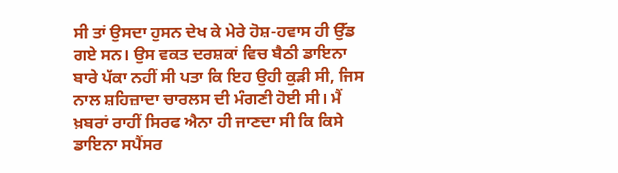ਸੀ ਤਾਂ ਉਸਦਾ ਹੁਸਨ ਦੇਖ ਕੇ ਮੇਰੇ ਹੋਸ਼-ਹਵਾਸ ਹੀ ਉੱਡ ਗਏ ਸਨ। ਉਸ ਵਕਤ ਦਰਸ਼ਕਾਂ ਵਿਚ ਬੈਠੀ ਡਾਇਨਾ ਬਾਰੇ ਪੱਕਾ ਨਹੀਂ ਸੀ ਪਤਾ ਕਿ ਇਹ ਉਹੀ ਕੁੜੀ ਸੀ, ਜਿਸ ਨਾਲ ਸ਼ਹਿਜ਼ਾਦਾ ਚਾਰਲਸ ਦੀ ਮੰਗਣੀ ਹੋਈ ਸੀ। ਮੈਂ ਖ਼ਬਰਾਂ ਰਾਹੀਂ ਸਿਰਫ ਐਨਾ ਹੀ ਜਾਣਦਾ ਸੀ ਕਿ ਕਿਸੇ ਡਾਇਨਾ ਸਪੈਂਸਰ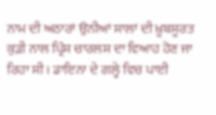ਨਾਮ ਦੀ ਅਠਾਰਾਂ ਉਨੀਆਂ ਸਾਲਾਂ ਦੀ ਖ਼ੂਬਸੂਰਤ ਕੁੜੀ ਨਾਲ ਪ੍ਰਿੰਸ ਚਾਰਲਸ ਦਾ ਵਿਆਹ ਹੋਣ ਜਾ ਰਿਹਾ ਸੀ। ਡਾਇਨਾ ਦੇ ਗਲ੍ਹੇ ਵਿਚ ਪਾਈ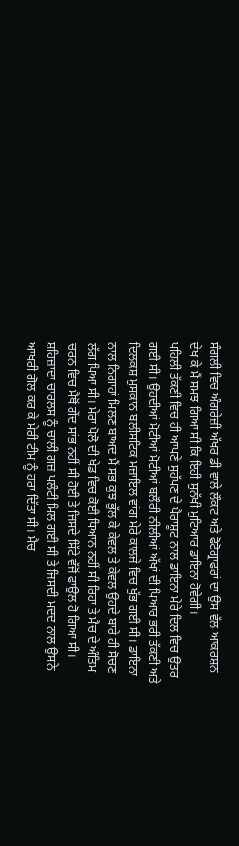ਸੰਗਲੀ ਵਿਚ ਅੰਗਰੇਜ਼ੀ ਅੱਖਰ ਡੀ ਵਾਲੇ ਲੌਕਟ ਅਤੇ ਫੋਟੋਗ੍ਰਾਫਰਾਂ ਦਾ ਉਸ ਵੱਲ ਆਕਰਸ਼ਨ ਦੇਖ ਕੇ ਮੈਂ ਸਮਝ ਗਿਆ ਸੀ ਕਿ ਇਹੀ ਸੁਨੱਖੀ ਮੁਟਿਆਰ ਡਾਇਨਾ ਹੋਵੇਗੀ।
ਪਹਿਲੀ ਤੱਕਣੀ ਵਿਚ ਹੀ ਆਪਣੇ ਸੁਹੱਪਣ ਦੇ ਪੈਰਾਸ਼ੂਟ ਨਾਲ ਡਾਇਨਾ ਮੇਰੇ ਦਿਲ ਵਿਚ ਉਤਰ ਗਈ ਸੀ। ਉਹਦੀਆਂ ਮੋਟੀਆਂ ਮੋਟੀਆਂ ਬਲੌਰੀ ਨੀਲੀਆਂ ਅੱਖਾਂ ਦੀ ਪਿਆਰ ਭਰੀ ਤੱਕਣੀ ਅਤੇ ਦਿਲਕਸ਼ ਮੁਸਕਾਨ ਬਲੀਸਟਿਕ ਮਜ਼ਾਇਲ ਵਾਂਗ ਮੇਰੇ ਕਾਲਜੇ ਵਿਚ ਖੁੱਭ ਗਈ ਸੀ। ਡਾਇਨਾ ਨਾਲ ਨਿਗਾਹਾਂ ਮਿਲਣ ਬਾਅਦ ਮੈਂ ਸਭ ਕੁਝ ਭੁੱਲ ਕੇ ਕੇਵਲ ਤੇ ਕੇਵਲ ਉਹਦੇ ਬਾਰੇ ਹੀ ਸੋਚਣ ਲੱਗ ਪਿਆ ਸੀ। ਮੇਰਾ ਪੋਲੋ ਦੀ ਖੇਡ ਵਿਚ ਕੋਈ ਧਿਆਨ ਨਹੀਂ ਸੀ ਰਿਹਾ ਤੇ ਮੈਚ ਦੇ ਅੰਤਿਮ ਚਰਨ ਵਿਚ ਮੈਥੋਂ ਗੇਂਦ ਸਾਂਭ ਨਹੀਂ ਸੀ ਹੋਈ ਤੇ ਜਿਸਦੇ ਸਿੱਟੇ ਵੱਜੋਂ ਫਾਉਲ ਹੋ ਗਿਆ ਸੀ। ਸ਼ਹਿਜ਼ਾਦਾ ਚਾਰਲਸ ਨੂੰ ਚਾਲੀ ਗਜ਼ ਪਲੰਟੀ ਮਿਲ ਗਈ ਸੀ ਤੇ ਜਿਸਦੀ ਮਦਦ ਨਾਲ ਉਸਨੇ ਆਖਰੀ ਗੋਲ ਕਰ ਕੇ ਮੇਰੀ ਟੀਮ ਨੂੰ ਹਰਾ ਦਿੱਤਾ ਸੀ। ਮੈਚ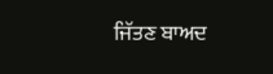ਜਿੱਤਣ ਬਾਅਦ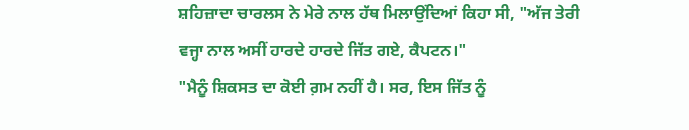ਸ਼ਹਿਜ਼ਾਦਾ ਚਾਰਲਸ ਨੇ ਮੇਰੇ ਨਾਲ ਹੱਥ ਮਿਲਾਉਂਦਿਆਂ ਕਿਹਾ ਸੀ, "ਅੱਜ ਤੇਰੀ ਵਜ੍ਹਾ ਨਾਲ ਅਸੀਂ ਹਾਰਦੇ ਹਾਰਦੇ ਜਿੱਤ ਗਏ, ਕੈਪਟਨ।"
"ਮੈਨੂੰ ਸ਼ਿਕਸਤ ਦਾ ਕੋਈ ਗ਼ਮ ਨਹੀਂ ਹੈ। ਸਰ, ਇਸ ਜਿੱਤ ਨੂੰ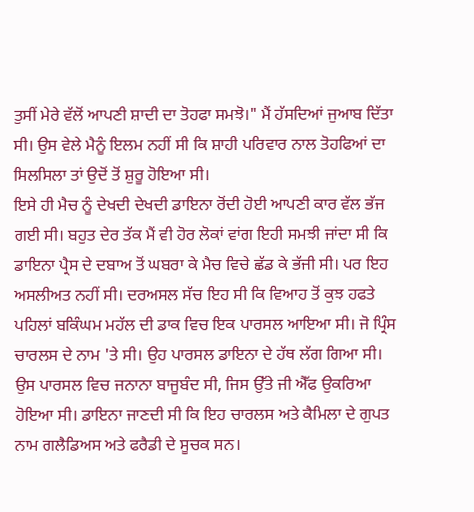ਤੁਸੀਂ ਮੇਰੇ ਵੱਲੋਂ ਆਪਣੀ ਸ਼ਾਦੀ ਦਾ ਤੋਹਫਾ ਸਮਝੋ।" ਮੈਂ ਹੱਸਦਿਆਂ ਜੁਆਬ ਦਿੱਤਾ ਸੀ। ਉਸ ਵੇਲੇ ਮੈਨੂੰ ਇਲਮ ਨਹੀਂ ਸੀ ਕਿ ਸ਼ਾਹੀ ਪਰਿਵਾਰ ਨਾਲ ਤੋਹਫਿਆਂ ਦਾ ਸਿਲਸਿਲਾ ਤਾਂ ਉਦੋਂ ਤੋਂ ਸ਼ੁਰੂ ਹੋਇਆ ਸੀ।
ਇਸੇ ਹੀ ਮੈਚ ਨੂੰ ਦੇਖਦੀ ਦੇਖਦੀ ਡਾਇਨਾ ਰੋਂਦੀ ਹੋਈ ਆਪਣੀ ਕਾਰ ਵੱਲ ਭੱਜ ਗਈ ਸੀ। ਬਹੁਤ ਦੇਰ ਤੱਕ ਮੈਂ ਵੀ ਹੋਰ ਲੋਕਾਂ ਵਾਂਗ ਇਹੀ ਸਮਝੀ ਜਾਂਦਾ ਸੀ ਕਿ ਡਾਇਨਾ ਪ੍ਰੈਸ ਦੇ ਦਬਾਅ ਤੋਂ ਘਬਰਾ ਕੇ ਮੈਚ ਵਿਚੇ ਛੱਡ ਕੇ ਭੱਜੀ ਸੀ। ਪਰ ਇਹ ਅਸਲੀਅਤ ਨਹੀਂ ਸੀ। ਦਰਅਸਲ ਸੱਚ ਇਹ ਸੀ ਕਿ ਵਿਆਹ ਤੋਂ ਕੁਝ ਹਫਤੇ ਪਹਿਲਾਂ ਬਕਿੰਘਮ ਮਹੱਲ ਦੀ ਡਾਕ ਵਿਚ ਇਕ ਪਾਰਸਲ ਆਇਆ ਸੀ। ਜੋ ਪ੍ਰਿੰਸ ਚਾਰਲਸ ਦੇ ਨਾਮ 'ਤੇ ਸੀ। ਉਹ ਪਾਰਸਲ ਡਾਇਨਾ ਦੇ ਹੱਥ ਲੱਗ ਗਿਆ ਸੀ। ਉਸ ਪਾਰਸਲ ਵਿਚ ਜਨਾਨਾ ਬਾਜੂਬੰਦ ਸੀ, ਜਿਸ ਉੱਤੇ ਜੀ ਐੱਫ ਉਕਰਿਆ ਹੋਇਆ ਸੀ। ਡਾਇਨਾ ਜਾਣਦੀ ਸੀ ਕਿ ਇਹ ਚਾਰਲਸ ਅਤੇ ਕੈਮਿਲਾ ਦੇ ਗੁਪਤ ਨਾਮ ਗਲੈਡਿਅਸ ਅਤੇ ਫਰੈਡੀ ਦੇ ਸੂਚਕ ਸਨ।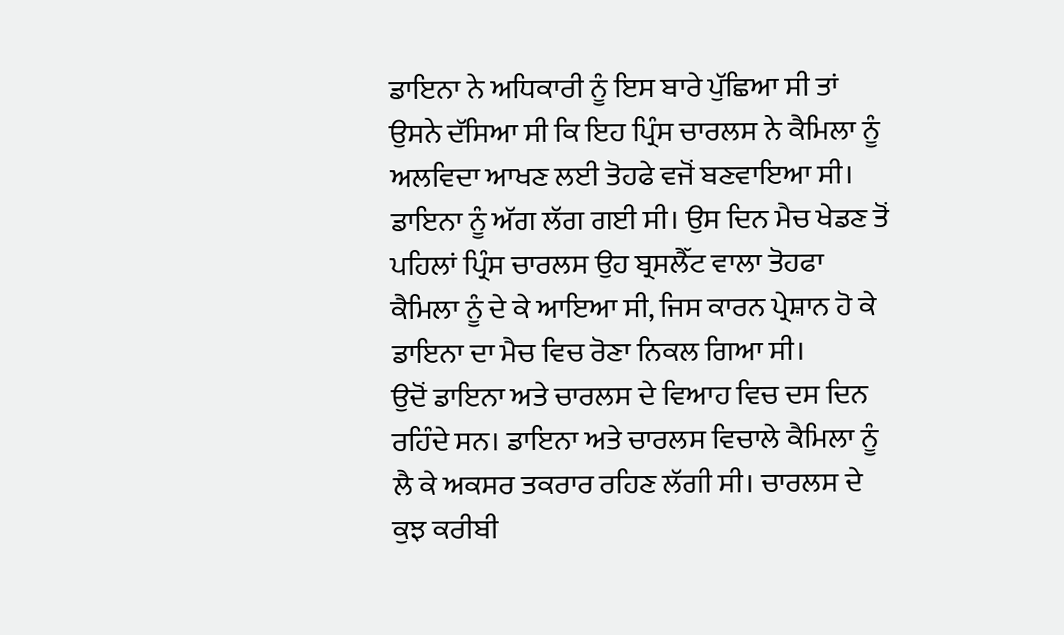ਡਾਇਨਾ ਨੇ ਅਧਿਕਾਰੀ ਨੂੰ ਇਸ ਬਾਰੇ ਪੁੱਛਿਆ ਸੀ ਤਾਂ ਉਸਨੇ ਦੱਸਿਆ ਸੀ ਕਿ ਇਹ ਪ੍ਰਿੰਸ ਚਾਰਲਸ ਨੇ ਕੈਮਿਲਾ ਨੂੰ ਅਲਵਿਦਾ ਆਖਣ ਲਈ ਤੋਹਫੇ ਵਜੋਂ ਬਣਵਾਇਆ ਸੀ। ਡਾਇਨਾ ਨੂੰ ਅੱਗ ਲੱਗ ਗਈ ਸੀ। ਉਸ ਦਿਨ ਮੈਚ ਖੇਡਣ ਤੋਂ ਪਹਿਲਾਂ ਪ੍ਰਿੰਸ ਚਾਰਲਸ ਉਹ ਬ੍ਰਸਲੈੱਟ ਵਾਲਾ ਤੋਹਫਾ ਕੈਮਿਲਾ ਨੂੰ ਦੇ ਕੇ ਆਇਆ ਸੀ, ਜਿਸ ਕਾਰਨ ਪ੍ਰੇਸ਼ਾਨ ਹੋ ਕੇ ਡਾਇਨਾ ਦਾ ਮੈਚ ਵਿਚ ਰੋਣਾ ਨਿਕਲ ਗਿਆ ਸੀ।
ਉਦੋਂ ਡਾਇਨਾ ਅਤੇ ਚਾਰਲਸ ਦੇ ਵਿਆਹ ਵਿਚ ਦਸ ਦਿਨ ਰਹਿੰਦੇ ਸਨ। ਡਾਇਨਾ ਅਤੇ ਚਾਰਲਸ ਵਿਚਾਲੇ ਕੈਮਿਲਾ ਨੂੰ ਲੈ ਕੇ ਅਕਸਰ ਤਕਰਾਰ ਰਹਿਣ ਲੱਗੀ ਸੀ। ਚਾਰਲਸ ਦੇ ਕੁਝ ਕਰੀਬੀ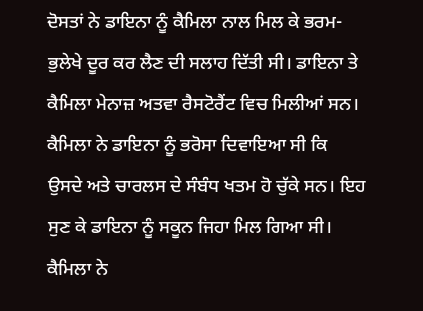ਦੋਸਤਾਂ ਨੇ ਡਾਇਨਾ ਨੂੰ ਕੈਮਿਲਾ ਨਾਲ ਮਿਲ ਕੇ ਭਰਮ-ਭੁਲੇਖੇ ਦੂਰ ਕਰ ਲੈਣ ਦੀ ਸਲਾਹ ਦਿੱਤੀ ਸੀ। ਡਾਇਨਾ ਤੇ ਕੈਮਿਲਾ ਮੇਨਾਜ਼ ਅਤਵਾ ਰੈਸਟੋਰੈਂਟ ਵਿਚ ਮਿਲੀਆਂ ਸਨ। ਕੈਮਿਲਾ ਨੇ ਡਾਇਨਾ ਨੂੰ ਭਰੋਸਾ ਦਿਵਾਇਆ ਸੀ ਕਿ ਉਸਦੇ ਅਤੇ ਚਾਰਲਸ ਦੇ ਸੰਬੰਧ ਖਤਮ ਹੋ ਚੁੱਕੇ ਸਨ। ਇਹ ਸੁਣ ਕੇ ਡਾਇਨਾ ਨੂੰ ਸਕੂਨ ਜਿਹਾ ਮਿਲ ਗਿਆ ਸੀ।
ਕੈਮਿਲਾ ਨੇ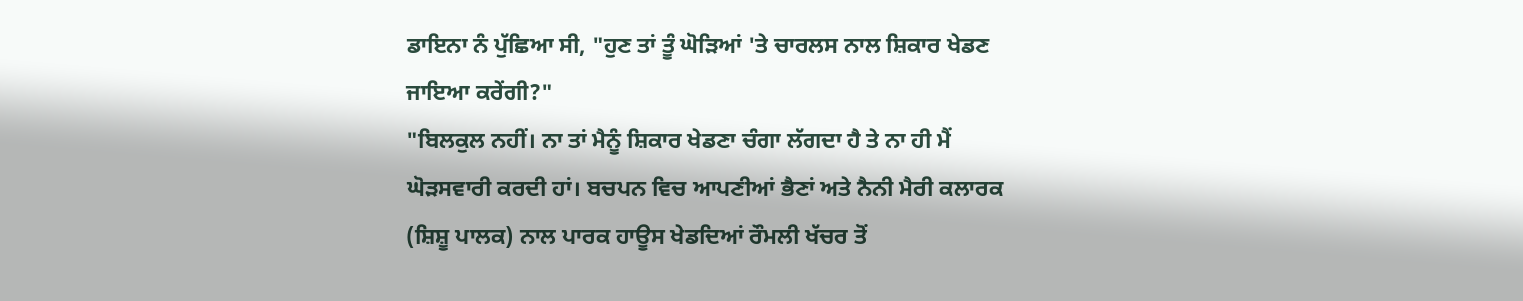ਡਾਇਨਾ ਨੰ ਪੁੱਛਿਆ ਸੀ, "ਹੁਣ ਤਾਂ ਤੂੰ ਘੋੜਿਆਂ 'ਤੇ ਚਾਰਲਸ ਨਾਲ ਸ਼ਿਕਾਰ ਖੇਡਣ ਜਾਇਆ ਕਰੇਂਗੀ?"
"ਬਿਲਕੁਲ ਨਹੀਂ। ਨਾ ਤਾਂ ਮੈਨੂੰ ਸ਼ਿਕਾਰ ਖੇਡਣਾ ਚੰਗਾ ਲੱਗਦਾ ਹੈ ਤੇ ਨਾ ਹੀ ਮੈਂ ਘੋੜਸਵਾਰੀ ਕਰਦੀ ਹਾਂ। ਬਚਪਨ ਵਿਚ ਆਪਣੀਆਂ ਭੈਣਾਂ ਅਤੇ ਨੈਨੀ ਮੈਰੀ ਕਲਾਰਕ (ਸ਼ਿਸ਼ੂ ਪਾਲਕ) ਨਾਲ ਪਾਰਕ ਹਾਊਸ ਖੇਡਦਿਆਂ ਰੌਮਲੀ ਖੱਚਰ ਤੋਂ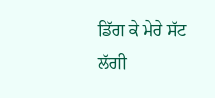ਡਿੱਗ ਕੇ ਮੇਰੇ ਸੱਟ ਲੱਗੀ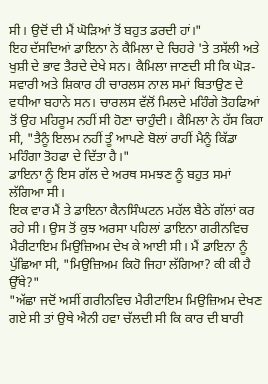ਸੀ। ਉਦੋਂ ਦੀ ਮੈਂ ਘੋੜਿਆਂ ਤੋਂ ਬਹੁਤ ਡਰਦੀ ਹਾਂ।"
ਇਹ ਦੱਸਦਿਆਂ ਡਾਇਨਾ ਨੇ ਕੈਮਿਲਾ ਦੇ ਚਿਹਰੇ 'ਤੇ ਤਸੱਲੀ ਅਤੇ ਖੁਸ਼ੀ ਦੇ ਭਾਵ ਤੈਰਦੇ ਦੇਖੇ ਸਨ। ਕੈਮਿਲਾ ਜਾਣਦੀ ਸੀ ਕਿ ਘੋੜ-ਸਵਾਰੀ ਅਤੇ ਸ਼ਿਕਾਰ ਹੀ ਚਾਰਲਸ ਨਾਲ ਸਮਾਂ ਬਿਤਾਉਣ ਦੇ ਵਧੀਆ ਬਹਾਨੇ ਸਨ। ਚਾਰਲਸ ਵੱਲੋਂ ਮਿਲਦੇ ਮਹਿੰਗੇ ਤੋਹਫਿਆਂ ਤੋਂ ਉਹ ਮਹਿਰੂਮ ਨਹੀਂ ਸੀ ਹੋਣਾ ਚਾਹੁੰਦੀ। ਕੈਮਿਲਾ ਨੇ ਹੱਸ ਕਿਹਾ ਸੀ, "ਤੈਨੂੰ ਇਲਮ ਨਹੀਂ ਤੂੰ ਆਪਣੇ ਬੋਲਾਂ ਰਾਹੀਂ ਮੈਨੂੰ ਕਿੱਡਾ ਮਹਿੰਗਾ ਤੋਹਫਾ ਦੇ ਦਿੱਤਾ ਹੈ।"
ਡਾਇਨਾ ਨੂੰ ਇਸ ਗੱਲ ਦੇ ਅਰਥ ਸਮਝਣ ਨੂੰ ਬਹੁਤ ਸਮਾਂ ਲੱਗਿਆ ਸੀ।
ਇਕ ਵਾਰ ਮੈਂ ਤੇ ਡਾਇਨਾ ਕੈਨਸਿੰਘਟਨ ਮਹੱਲ ਬੈਠੇ ਗੱਲਾਂ ਕਰ ਰਹੇ ਸੀ। ਉਸ ਤੋਂ ਕੁਝ ਅਰਸਾ ਪਹਿਲਾਂ ਡਾਇਨਾ ਗਰੀਨਵਿਚ ਮੈਰੀਟਾਇਮ ਮਿਉਜ਼ਿਅਮ ਦੇਖ ਕੇ ਆਈ ਸੀ। ਮੈਂ ਡਾਇਨਾ ਨੂੰ ਪੁੱਛਿਆ ਸੀ, "ਮਿਉਜ਼ਿਅਮ ਕਿਹੋ ਜਿਹਾ ਲੱਗਿਆ? ਕੀ ਕੀ ਹੈ ਉੱਥੇ?"
"ਅੱਛਾ ਜਦੋਂ ਅਸੀਂ ਗਰੀਨਵਿਚ ਮੈਰੀਟਾਇਮ ਮਿਉਜ਼ਿਅਮ ਦੇਖਣ ਗਏ ਸੀ ਤਾਂ ਉਥੇ ਐਨੀ ਹਵਾ ਚੱਲਦੀ ਸੀ ਕਿ ਕਾਰ ਦੀ ਬਾਰੀ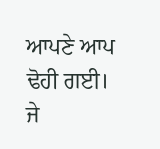ਆਪਣੇ ਆਪ ਢੋਹੀ ਗਈ। ਜੇ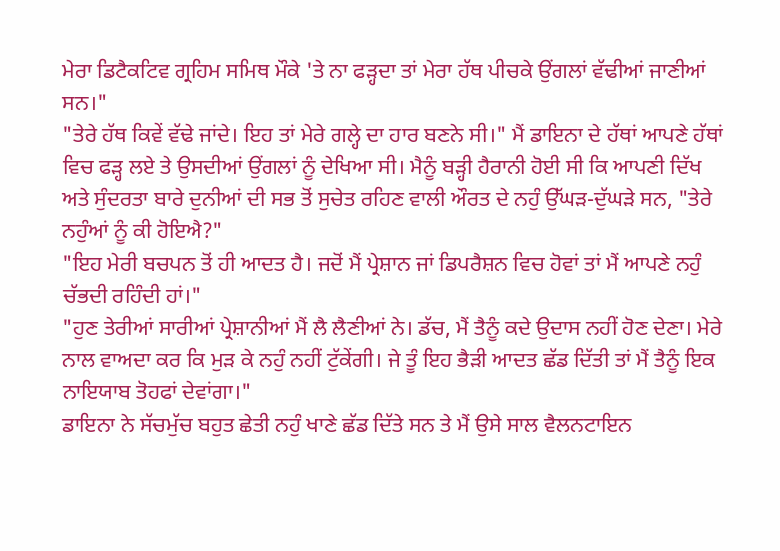ਮੇਰਾ ਡਿਟੈਕਟਿਵ ਗ੍ਰਹਿਮ ਸਮਿਥ ਮੌਕੇ 'ਤੇ ਨਾ ਫੜ੍ਹਦਾ ਤਾਂ ਮੇਰਾ ਹੱਥ ਪੀਚਕੇ ਉਂਗਲਾਂ ਵੱਢੀਆਂ ਜਾਣੀਆਂ ਸਨ।"
"ਤੇਰੇ ਹੱਥ ਕਿਵੇਂ ਵੱਢੇ ਜਾਂਦੇ। ਇਹ ਤਾਂ ਮੇਰੇ ਗਲ੍ਹੇ ਦਾ ਹਾਰ ਬਣਨੇ ਸੀ।" ਮੈਂ ਡਾਇਨਾ ਦੇ ਹੱਥਾਂ ਆਪਣੇ ਹੱਥਾਂ ਵਿਚ ਫੜ੍ਹ ਲਏ ਤੇ ਉਸਦੀਆਂ ਉਂਗਲਾਂ ਨੂੰ ਦੇਖਿਆ ਸੀ। ਮੈਨੂੰ ਬੜ੍ਹੀ ਹੈਰਾਨੀ ਹੋਈ ਸੀ ਕਿ ਆਪਣੀ ਦਿੱਖ ਅਤੇ ਸੁੰਦਰਤਾ ਬਾਰੇ ਦੁਨੀਆਂ ਦੀ ਸਭ ਤੋਂ ਸੁਚੇਤ ਰਹਿਣ ਵਾਲੀ ਔਰਤ ਦੇ ਨਹੁੰ ਉੱਘੜ-ਦੁੱਘੜੇ ਸਨ, "ਤੇਰੇ ਨਹੁੰਆਂ ਨੂੰ ਕੀ ਹੋਇਐ?"
"ਇਹ ਮੇਰੀ ਬਚਪਨ ਤੋਂ ਹੀ ਆਦਤ ਹੈ। ਜਦੋਂ ਮੈਂ ਪ੍ਰੇਸ਼ਾਨ ਜਾਂ ਡਿਪਰੈਸ਼ਨ ਵਿਚ ਹੋਵਾਂ ਤਾਂ ਮੈਂ ਆਪਣੇ ਨਹੁੰ ਚੱਭਦੀ ਰਹਿੰਦੀ ਹਾਂ।"
"ਹੁਣ ਤੇਰੀਆਂ ਸਾਰੀਆਂ ਪ੍ਰੇਸ਼ਾਨੀਆਂ ਮੈਂ ਲੈ ਲੈਣੀਆਂ ਨੇ। ਡੱਚ, ਮੈਂ ਤੈਨੂੰ ਕਦੇ ਉਦਾਸ ਨਹੀਂ ਹੋਣ ਦੇਣਾ। ਮੇਰੇ ਨਾਲ ਵਾਅਦਾ ਕਰ ਕਿ ਮੁੜ ਕੇ ਨਹੁੰ ਨਹੀਂ ਟੁੱਕੇਂਗੀ। ਜੇ ਤੂੰ ਇਹ ਭੈੜੀ ਆਦਤ ਛੱਡ ਦਿੱਤੀ ਤਾਂ ਮੈਂ ਤੈਨੂੰ ਇਕ ਨਾਇਯਾਬ ਤੋਹਫਾਂ ਦੇਵਾਂਗਾ।"
ਡਾਇਨਾ ਨੇ ਸੱਚਮੁੱਚ ਬਹੁਤ ਛੇਤੀ ਨਹੁੰ ਖਾਣੇ ਛੱਡ ਦਿੱਤੇ ਸਨ ਤੇ ਮੈਂ ਉਸੇ ਸਾਲ ਵੈਲਨਟਾਇਨ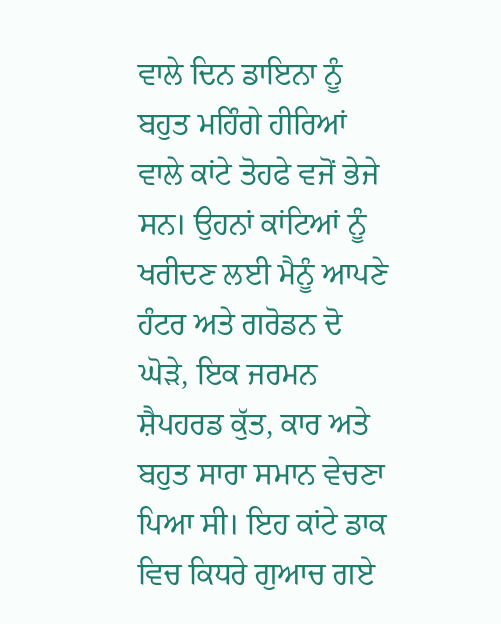ਵਾਲੇ ਦਿਨ ਡਾਇਨਾ ਨੂੰ ਬਹੁਤ ਮਹਿੰਗੇ ਹੀਰਿਆਂ ਵਾਲੇ ਕਾਂਟੇ ਤੋਹਫੇ ਵਜੋਂ ਭੇਜੇ ਸਨ। ਉਹਨਾਂ ਕਾਂਟਿਆਂ ਨੂੰ ਖਰੀਦਣ ਲਈ ਮੈਨੂੰ ਆਪਣੇ ਹੰਟਰ ਅਤੇ ਗਰੋਡਨ ਦੋ ਘੋੜੇ, ਇਕ ਜਰਮਨ ਸ਼ੈਪਹਰਡ ਕੁੱਤ, ਕਾਰ ਅਤੇ ਬਹੁਤ ਸਾਰਾ ਸਮਾਨ ਵੇਚਣਾ ਪਿਆ ਸੀ। ਇਹ ਕਾਂਟੇ ਡਾਕ ਵਿਚ ਕਿਧਰੇ ਗੁਆਚ ਗਏ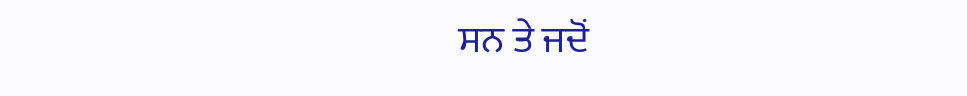ਸਨ ਤੇ ਜਦੋਂ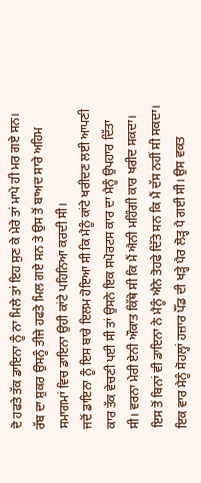ਦੋ ਹਫਤੇ ਤੱਕ ਡਾਇਨਾ ਨੂੰ ਨਾ ਮਿਲੇ ਤਾਂ ਇਹ ਸੁਣ ਕੇ ਮੇਰੇ ਤਾਂ ਮਾਪੇ ਹੀ ਮਰ ਗਏ ਸਨ। ਰੱਬ ਦਾ ਸ਼ੁਕਰ ਉਸਨੂੰ ਤੀਜੇ ਹਫਤੇ ਮਿਲ ਗਏ ਸਨ ਤੇ ਉਸ ਤੋਂ ਬਾਅਦ ਸਾਰੇ ਅਹਿਮ ਸਮਾਗਮਾਂ ਵਿਚ ਡਾਇਨਾ ਉਹੀ ਕਾਂਟੇ ਪਹਿਨਿਆ ਕਰਦੀ ਸੀ।
ਜਦੋਂ ਡਾਇਨਾ ਨੂੰ ਇਸ ਬਾਰੇ ਇਲਮ ਹੋਇਆ ਸੀ ਕਿ ਮੈਨੂੰ ਕਾਂਟੇ ਖਰੀਦਣ ਲਈ ਆਪਣੀ ਕਾਰ ਤੱਕ ਵੇਚਣੀ ਪਈ ਸੀ ਤਾਂ ਉਸਨੇ ਇਕ ਸਪੋਰਟਸ ਕਾਰ ਦਾ ਮੈਨੂੰ ਉਪਹਾਰ ਦਿੱਤਾ ਸੀ। ਵਰਨਾ ਮੇਰੀ ਏਨੀ ਔਕਾਤ ਕਿੱਥੇ ਸੀ ਕਿ ਮੈਂ ਐਨੀ ਮਹਿੰਗੀ ਕਾਰ ਖਰੀਦ ਸਕਦਾ। ਇਸ ਤੋਂ ਬਿਨਾਂ ਵੀ ਡਾਇਨਾ ਨੇ ਮੈਨੂੰ ਐਨੇ ਤੋਹਫੇ ਦਿੱਤੇ ਸਨ ਕਿ ਮੈਂ ਦੱਸ ਨਹੀਂ ਸੀ ਸਕਦਾ।
ਇਕ ਵਾਰ ਮੈਨੂੰ ਸੋਹਲ੍ਹਾਂ ਹਜ਼ਾਰ ਪੌਂਡ ਦੀ ਖੜ੍ਹੇ ਪੈਰ ਲੋੜ੍ਹ ਪੈ ਗਈ ਸੀ। ਉਸ ਵਕਤ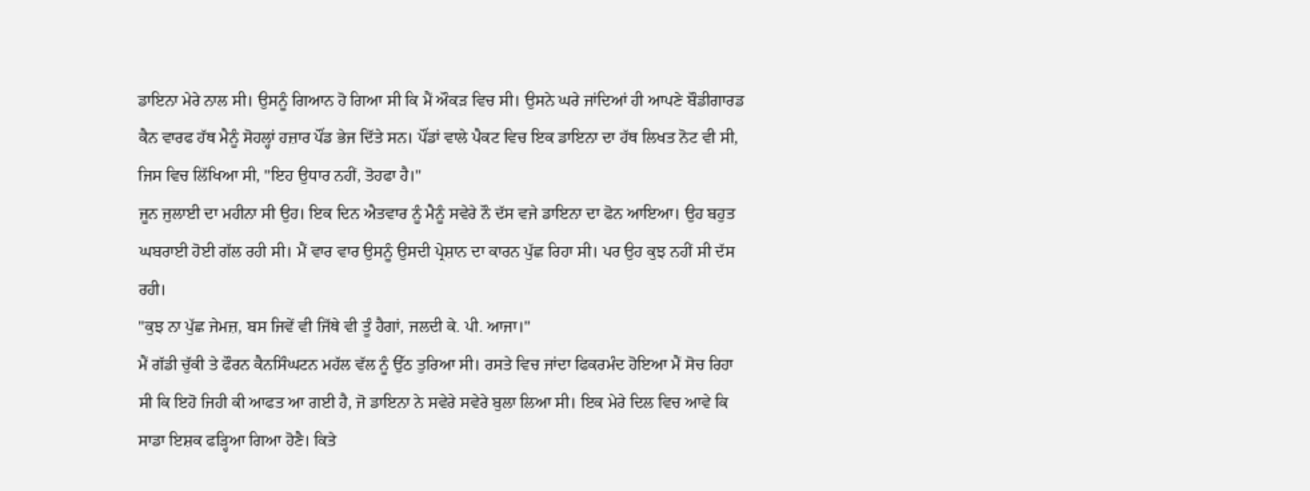ਡਾਇਨਾ ਮੇਰੇ ਨਾਲ ਸੀ। ਉਸਨੂੰ ਗਿਆਨ ਹੋ ਗਿਆ ਸੀ ਕਿ ਮੈਂ ਔਕੜ ਵਿਚ ਸੀ। ਉਸਨੇ ਘਰੇ ਜਾਂਦਿਆਂ ਹੀ ਆਪਣੇ ਬੌਡੀਗਾਰਡ ਕੈਨ ਵਾਰਫ ਹੱਥ ਮੈਨੂੰ ਸੋਹਲ੍ਹਾਂ ਹਜ਼ਾਰ ਪੌਂਡ ਭੇਜ ਦਿੱਤੇ ਸਨ। ਪੌਂਡਾਂ ਵਾਲੇ ਪੈਕਟ ਵਿਚ ਇਕ ਡਾਇਨਾ ਦਾ ਹੱਥ ਲਿਖਤ ਨੋਟ ਵੀ ਸੀ, ਜਿਸ ਵਿਚ ਲਿੱਖਿਆ ਸੀ, "ਇਹ ਉਧਾਰ ਨਹੀਂ, ਤੋਹਫਾ ਹੈ।"
ਜੂਨ ਜੁਲਾਈ ਦਾ ਮਹੀਨਾ ਸੀ ਉਹ। ਇਕ ਦਿਨ ਐਤਵਾਰ ਨੂੰ ਮੈਨੂੰ ਸਵੇਰੇ ਨੌ ਦੱਸ ਵਜੇ ਡਾਇਨਾ ਦਾ ਫੋਨ ਆਇਆ। ਉਹ ਬਹੁਤ ਘਬਰਾਈ ਹੋਈ ਗੱਲ ਰਹੀ ਸੀ। ਮੈਂ ਵਾਰ ਵਾਰ ਉਸਨੂੰ ਉਸਦੀ ਪ੍ਰੇਸ਼ਾਨ ਦਾ ਕਾਰਨ ਪੁੱਛ ਰਿਹਾ ਸੀ। ਪਰ ਉਹ ਕੁਝ ਨਹੀਂ ਸੀ ਦੱਸ ਰਹੀ।
"ਕੁਝ ਨਾ ਪੁੱਛ ਜੇਮਜ਼, ਬਸ ਜਿਵੇਂ ਵੀ ਜਿੱਥੇ ਵੀ ਤੂੰ ਹੈਗਾਂ, ਜਲਦੀ ਕੇ. ਪੀ. ਆਜਾ।"
ਮੈਂ ਗੱਡੀ ਚੁੱਕੀ ਤੇ ਫੌਰਨ ਕੈਨਸਿੰਘਟਨ ਮਹੱਲ ਵੱਲ ਨੂੰ ਉੱਠ ਤੁਰਿਆ ਸੀ। ਰਸਤੇ ਵਿਚ ਜਾਂਦਾ ਫਿਕਰਮੰਦ ਹੋਇਆ ਮੈਂ ਸੋਚ ਰਿਹਾ ਸੀ ਕਿ ਇਹੋ ਜਿਹੀ ਕੀ ਆਫਤ ਆ ਗਈ ਹੈ, ਜੋ ਡਾਇਨਾ ਨੇ ਸਵੇਰੇ ਸਵੇਰੇ ਬੁਲਾ ਲਿਆ ਸੀ। ਇਕ ਮੇਰੇ ਦਿਲ ਵਿਚ ਆਵੇ ਕਿ ਸਾਡਾ ਇਸ਼ਕ ਫੜ੍ਹਿਆ ਗਿਆ ਹੋਣੈ। ਕਿਤੇ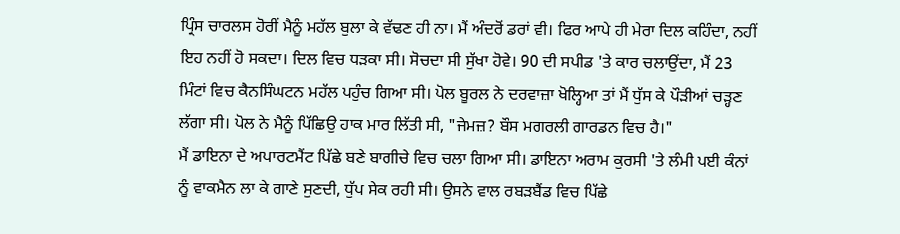ਪ੍ਰਿੰਸ ਚਾਰਲਸ ਹੋਰੀਂ ਮੈਨੂੰ ਮਹੱਲ ਬੁਲਾ ਕੇ ਵੱਢਣ ਹੀ ਨਾ। ਮੈਂ ਅੰਦਰੋਂ ਡਰਾਂ ਵੀ। ਫਿਰ ਆਪੇ ਹੀ ਮੇਰਾ ਦਿਲ ਕਹਿੰਦਾ, ਨਹੀਂ ਇਹ ਨਹੀਂ ਹੋ ਸਕਦਾ। ਦਿਲ ਵਿਚ ਧੜਕਾ ਸੀ। ਸੋਚਦਾ ਸੀ ਸੁੱਖਾ ਹੋਵੇ। 90 ਦੀ ਸਪੀਡ 'ਤੇ ਕਾਰ ਚਲਾਉਂਦਾ, ਮੈਂ 23 ਮਿੰਟਾਂ ਵਿਚ ਕੈਨਸਿੰਘਟਨ ਮਹੱਲ ਪਹੁੰਚ ਗਿਆ ਸੀ। ਪੋਲ ਬੂਰਲ ਨੇ ਦਰਵਾਜ਼ਾ ਖੋਲ੍ਹਿਆ ਤਾਂ ਮੈਂ ਧੁੱਸ ਕੇ ਪੌੜੀਆਂ ਚੜ੍ਹਣ ਲੱਗਾ ਸੀ। ਪੋਲ ਨੇ ਮੈਨੂੰ ਪਿੱਛਿਉ ਹਾਕ ਮਾਰ ਲਿੱਤੀ ਸੀ, "ਜੇਮਜ਼? ਬੌਸ ਮਗਰਲੀ ਗਾਰਡਨ ਵਿਚ ਹੈ।"
ਮੈਂ ਡਾਇਨਾ ਦੇ ਅਪਾਰਟਮੈਂਟ ਪਿੱਛੇ ਬਣੇ ਬਾਗੀਚੇ ਵਿਚ ਚਲਾ ਗਿਆ ਸੀ। ਡਾਇਨਾ ਅਰਾਮ ਕੁਰਸੀ 'ਤੇ ਲੰਮੀ ਪਈ ਕੰਨਾਂ ਨੂੰ ਵਾਕਮੈਨ ਲਾ ਕੇ ਗਾਣੇ ਸੁਣਦੀ, ਧੁੱਪ ਸੇਕ ਰਹੀ ਸੀ। ਉਸਨੇ ਵਾਲ ਰਬੜਬੈਂਡ ਵਿਚ ਪਿੱਛੇ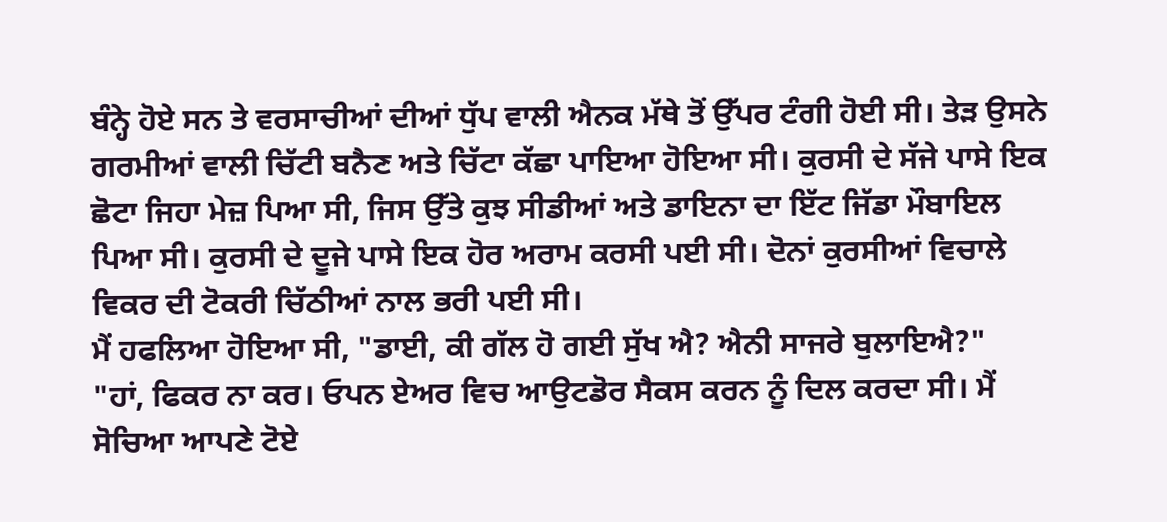ਬੰਨ੍ਹੇ ਹੋਏ ਸਨ ਤੇ ਵਰਸਾਚੀਆਂ ਦੀਆਂ ਧੁੱਪ ਵਾਲੀ ਐਨਕ ਮੱਥੇ ਤੋਂ ਉੱਪਰ ਟੰਗੀ ਹੋਈ ਸੀ। ਤੇੜ ਉਸਨੇ ਗਰਮੀਆਂ ਵਾਲੀ ਚਿੱਟੀ ਬਨੈਣ ਅਤੇ ਚਿੱਟਾ ਕੱਛਾ ਪਾਇਆ ਹੋਇਆ ਸੀ। ਕੁਰਸੀ ਦੇ ਸੱਜੇ ਪਾਸੇ ਇਕ ਛੋਟਾ ਜਿਹਾ ਮੇਜ਼ ਪਿਆ ਸੀ, ਜਿਸ ਉੱਤੇ ਕੁਝ ਸੀਡੀਆਂ ਅਤੇ ਡਾਇਨਾ ਦਾ ਇੱਟ ਜਿੱਡਾ ਮੌਬਾਇਲ ਪਿਆ ਸੀ। ਕੁਰਸੀ ਦੇ ਦੂਜੇ ਪਾਸੇ ਇਕ ਹੋਰ ਅਰਾਮ ਕਰਸੀ ਪਈ ਸੀ। ਦੋਨਾਂ ਕੁਰਸੀਆਂ ਵਿਚਾਲੇ ਵਿਕਰ ਦੀ ਟੋਕਰੀ ਚਿੱਠੀਆਂ ਨਾਲ ਭਰੀ ਪਈ ਸੀ।
ਮੈਂ ਹਫਲਿਆ ਹੋਇਆ ਸੀ, "ਡਾਈ, ਕੀ ਗੱਲ ਹੋ ਗਈ ਸੁੱਖ ਐ? ਐਨੀ ਸਾਜਰੇ ਬੁਲਾਇਐ?"
"ਹਾਂ, ਫਿਕਰ ਨਾ ਕਰ। ਓਪਨ ਏਅਰ ਵਿਚ ਆਉਟਡੋਰ ਸੈਕਸ ਕਰਨ ਨੂੰ ਦਿਲ ਕਰਦਾ ਸੀ। ਮੈਂ ਸੋਚਿਆ ਆਪਣੇ ਟੋਏ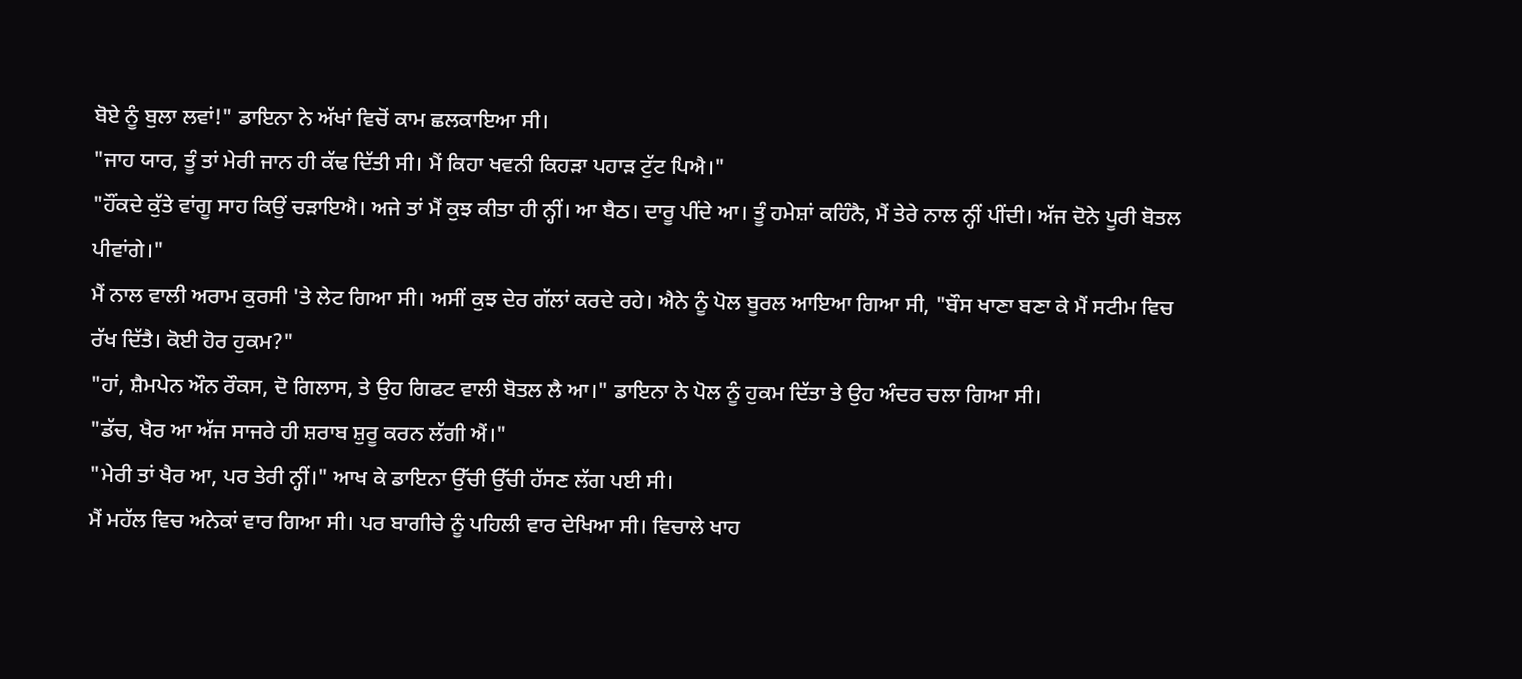ਬੋਏ ਨੂੰ ਬੁਲਾ ਲਵਾਂ!" ਡਾਇਨਾ ਨੇ ਅੱਖਾਂ ਵਿਚੋਂ ਕਾਮ ਛਲਕਾਇਆ ਸੀ।
"ਜਾਹ ਯਾਰ, ਤੂੰ ਤਾਂ ਮੇਰੀ ਜਾਨ ਹੀ ਕੱਢ ਦਿੱਤੀ ਸੀ। ਮੈਂ ਕਿਹਾ ਖਵਨੀ ਕਿਹੜਾ ਪਹਾੜ ਟੁੱਟ ਪਿਐ।"
"ਹੌਂਕਦੇ ਕੁੱਤੇ ਵਾਂਗੂ ਸਾਹ ਕਿਉਂ ਚੜਾਇਐ। ਅਜੇ ਤਾਂ ਮੈਂ ਕੁਝ ਕੀਤਾ ਹੀ ਨ੍ਹੀਂ। ਆ ਬੈਠ। ਦਾਰੂ ਪੀਂਦੇ ਆ। ਤੂੰ ਹਮੇਸ਼ਾਂ ਕਹਿੰਨੈ, ਮੈਂ ਤੇਰੇ ਨਾਲ ਨ੍ਹੀਂ ਪੀਂਦੀ। ਅੱਜ ਦੋਨੇ ਪੂਰੀ ਬੋਤਲ ਪੀਵਾਂਗੇ।"
ਮੈਂ ਨਾਲ ਵਾਲੀ ਅਰਾਮ ਕੁਰਸੀ 'ਤੇ ਲੇਟ ਗਿਆ ਸੀ। ਅਸੀਂ ਕੁਝ ਦੇਰ ਗੱਲਾਂ ਕਰਦੇ ਰਹੇ। ਐਨੇ ਨੂੰ ਪੋਲ ਬੂਰਲ ਆਇਆ ਗਿਆ ਸੀ, "ਬੌਸ ਖਾਣਾ ਬਣਾ ਕੇ ਮੈਂ ਸਟੀਮ ਵਿਚ ਰੱਖ ਦਿੱਤੈ। ਕੋਈ ਹੋਰ ਹੁਕਮ?"
"ਹਾਂ, ਸ਼ੈਮਪੇਨ ਔਨ ਰੌਕਸ, ਦੋ ਗਿਲਾਸ, ਤੇ ਉਹ ਗਿਫਟ ਵਾਲੀ ਬੋਤਲ ਲੈ ਆ।" ਡਾਇਨਾ ਨੇ ਪੋਲ ਨੂੰ ਹੁਕਮ ਦਿੱਤਾ ਤੇ ਉਹ ਅੰਦਰ ਚਲਾ ਗਿਆ ਸੀ।
"ਡੱਚ, ਖੈਰ ਆ ਅੱਜ ਸਾਜਰੇ ਹੀ ਸ਼ਰਾਬ ਸ਼ੁਰੂ ਕਰਨ ਲੱਗੀ ਐਂ।"
"ਮੇਰੀ ਤਾਂ ਖੈਰ ਆ, ਪਰ ਤੇਰੀ ਨ੍ਹੀਂ।" ਆਖ ਕੇ ਡਾਇਨਾ ਉੱਚੀ ਉੱਚੀ ਹੱਸਣ ਲੱਗ ਪਈ ਸੀ।
ਮੈਂ ਮਹੱਲ ਵਿਚ ਅਨੇਕਾਂ ਵਾਰ ਗਿਆ ਸੀ। ਪਰ ਬਾਗੀਚੇ ਨੂੰ ਪਹਿਲੀ ਵਾਰ ਦੇਖਿਆ ਸੀ। ਵਿਚਾਲੇ ਖਾਹ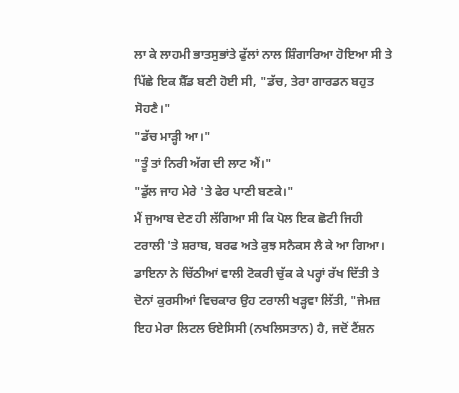ਲਾ ਕੇ ਲਾਹਮੀ ਭਾਤਸੁਭਾਂਤੇ ਫੁੱਲਾਂ ਨਾਲ ਸ਼ਿੰਗਾਰਿਆ ਹੋਇਆ ਸੀ ਤੇ ਪਿੱਛੇ ਇਕ ਸ਼ੈੱਡ ਬਣੀ ਹੋਈ ਸੀ, "ਡੱਚ, ਤੇਰਾ ਗਾਰਡਨ ਬਹੁਤ ਸੋਹਣੈ।"
"ਡੱਚ ਮਾੜ੍ਹੀ ਆ।"
"ਤੂੰ ਤਾਂ ਨਿਰੀ ਅੱਗ ਦੀ ਲਾਟ ਐਂ।"
"ਡੁੱਲ ਜਾਹ ਮੇਰੇ 'ਤੇ ਫੇਰ ਪਾਣੀ ਬਣਕੇ।"
ਮੈਂ ਜੁਆਬ ਦੇਣ ਹੀ ਲੱਗਿਆ ਸੀ ਕਿ ਪੋਲ ਇਕ ਛੋਟੀ ਜਿਹੀ ਟਰਾਲੀ 'ਤੇ ਸ਼ਰਾਬ, ਬਰਫ ਅਤੇ ਕੁਝ ਸਨੈਕਸ ਲੈ ਕੇ ਆ ਗਿਆ। ਡਾਇਨਾ ਨੇ ਚਿੱਠੀਆਂ ਵਾਲੀ ਟੋਕਰੀ ਚੁੱਕ ਕੇ ਪਰ੍ਹਾਂ ਰੱਖ ਦਿੱਤੀ ਤੇ ਦੋਨਾਂ ਕੁਰਸੀਆਂ ਵਿਚਕਾਰ ਉਹ ਟਰਾਲੀ ਖੜ੍ਹਵਾ ਲਿੱਤੀ, "ਜੇਮਜ਼ ਇਹ ਮੇਰਾ ਲਿਟਲ ਓਏਸਿਸੀ (ਨਖਲਿਸਤਾਨ) ਹੈ, ਜਦੋਂ ਟੈਂਸ਼ਨ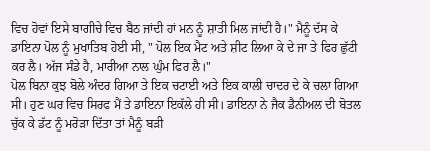ਵਿਚ ਹੋਵਾਂ ਇਸੇ ਬਾਗੀਚੇ ਵਿਚ ਬੈਠ ਜਾਂਦੀ ਹਾਂ ਮਨ ਨੂੰ ਸ਼ਾਤੀ ਮਿਲ ਜਾਂਦੀ ਹੈ।" ਮੈਨੂੰ ਦੱਸ ਕੇ ਡਾਇਨਾ ਪੋਲ ਨੂੰ ਮੁਖਾਤਿਬ ਹੋਈ ਸੀ, " ਪੋਲ ਇਕ ਮੈਟ ਅਤੇ ਸ਼ੀਟ ਲਿਆ ਕੇ ਦੇ ਜਾ ਤੇ ਫਿਰ ਛੁੱਟੀ ਕਰ ਲੈ। ਅੱਜ ਸੰਡੇ ਹੈ, ਮਾਰੀਆ ਨਾਲ ਘੁੰਮ ਫਿਰ ਲੈ।"
ਪੋਲ ਬਿਨਾ ਕੁਝ ਬੋਲੇ ਅੰਦਰ ਗਿਆ ਤੇ ਇਕ ਚਟਾਈ ਅਤੇ ਇਕ ਕਾਲੀ ਚਾਦਰ ਦੇ ਕੇ ਚਲਾ ਗਿਆ ਸੀ। ਹੁਣ ਘਰ ਵਿਚ ਸਿਰਫ ਮੈਂ ਤੇ ਡਾਇਨਾ ਇਕੱਲੇ ਹੀ ਸੀ। ਡਾਇਨਾ ਨੇ ਜੈਕ ਡੈਨੀਅਲ ਦੀ ਬੋਤਲ ਚੁੱਕ ਕੇ ਡੱਟ ਨੂੰ ਮਰੋੜਾ ਦਿੱਤਾ ਤਾਂ ਮੈਨੂੰ ਬੜੀ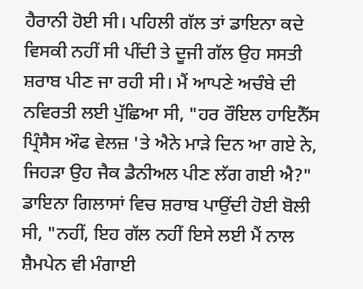ਹੈਰਾਨੀ ਹੋਈ ਸੀ। ਪਹਿਲੀ ਗੱਲ ਤਾਂ ਡਾਇਨਾ ਕਦੇ ਵਿਸਕੀ ਨਹੀਂ ਸੀ ਪੀਂਦੀ ਤੇ ਦੂਜੀ ਗੱਲ ਉਹ ਸਸਤੀ ਸ਼ਰਾਬ ਪੀਣ ਜਾ ਰਹੀ ਸੀ। ਮੈਂ ਆਪਣੇ ਅਚੰਬੇ ਦੀ ਨਵਿਰਤੀ ਲਈ ਪੁੱਛਿਆ ਸੀ, "ਹਰ ਰੌਇਲ ਹਾਇਨੈੱਸ ਪ੍ਰਿੰਸੈਸ ਔਫ ਵੇਲਜ਼ 'ਤੇ ਐਨੇ ਮਾੜੇ ਦਿਨ ਆ ਗਏ ਨੇ, ਜਿਹੜਾ ਉਹ ਜੈਕ ਡੈਨੀਅਲ ਪੀਣ ਲੱਗ ਗਈ ਐ?"
ਡਾਇਨਾ ਗਿਲਾਸਾਂ ਵਿਚ ਸ਼ਰਾਬ ਪਾਉਂਦੀ ਹੋਈ ਬੋਲੀ ਸੀ, "ਨਹੀਂ, ਇਹ ਗੱਲ ਨਹੀਂ ਇਸੇ ਲਈ ਮੈਂ ਨਾਲ ਸ਼ੈਮਪੇਨ ਵੀ ਮੰਗਾਈ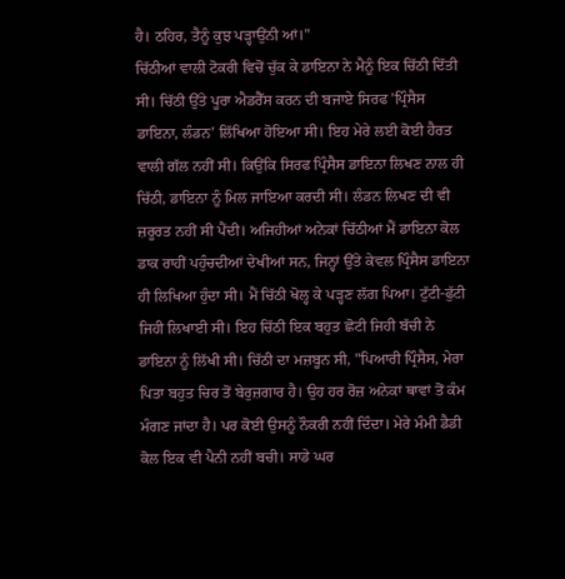ਹੈ। ਠਹਿਰ, ਤੈਨੂੰ ਕੁਝ ਪੜ੍ਹਾਉਂਨੀ ਆਂ।"
ਚਿੱਠੀਆਂ ਵਾਲੀ ਟੋਕਰੀ ਵਿਚੋਂ ਚੁੱਕ ਕੇ ਡਾਇਨਾ ਨੇ ਮੈਨੂੰ ਇਕ ਚਿੱਠੀ ਦਿੱਤੀ ਸੀ। ਚਿੱਠੀ ਉੱਤੇ ਪੂਰਾ ਐਡਰੈੱਸ ਕਰਨ ਦੀ ਬਜਾਏ ਸਿਰਫ 'ਪ੍ਰਿੰਸੈਸ ਡਾਇਨਾ, ਲੰਡਨ' ਲਿੱਖਿਆ ਹੋਇਆ ਸੀ। ਇਹ ਮੇਰੇ ਲਈ ਕੋਈ ਹੈਰਤ ਵਾਲੀ ਗੱਲ ਨਹੀਂ ਸੀ। ਕਿਉਂਕਿ ਸਿਰਫ ਪ੍ਰਿੰਸੈਸ ਡਾਇਨਾ ਲਿਖਣ ਨਾਲ ਹੀ ਚਿੱਠੀ, ਡਾਇਨਾ ਨੂੰ ਮਿਲ ਜਾਇਆ ਕਰਦੀ ਸੀ। ਲੰਡਨ ਲਿਖਣ ਦੀ ਵੀ ਜ਼ਰੂਰਤ ਨਹੀਂ ਸੀ ਪੈਂਦੀ। ਅਜਿਹੀਆਂ ਅਨੇਕਾਂ ਚਿੱਠੀਆਂ ਮੈਂ ਡਾਇਨਾ ਕੋਲ ਡਾਕ ਰਾਹੀਂ ਪਹੁੰਚਦੀਆਂ ਦੇਖੀਆਂ ਸਨ, ਜਿਨ੍ਹਾਂ ਉੱਤੇ ਕੇਵਲ ਪ੍ਰਿੰਸੈਸ ਡਾਇਨਾ ਹੀ ਲਿਖਿਆ ਹੁੰਦਾ ਸੀ। ਮੈਂ ਚਿੱਠੀ ਖੋਲ੍ਹ ਕੇ ਪੜ੍ਹਣ ਲੱਗ ਪਿਆ। ਟੁੱਟੀ-ਫੁੱਟੀ ਜਿਹੀ ਲਿਖਾਈ ਸੀ। ਇਹ ਚਿੱਠੀ ਇਕ ਬਹੁਤ ਛੋਟੀ ਜਿਹੀ ਬੱਚੀ ਨੇ ਡਾਇਨਾ ਨੂੰ ਲਿੱਖੀ ਸੀ। ਚਿੱਠੀ ਦਾ ਮਜ਼ਬੂਨ ਸੀ, "ਪਿਆਰੀ ਪ੍ਰਿੰਸੈਸ, ਮੇਰਾ ਪਿਤਾ ਬਹੁਤ ਚਿਰ ਤੋਂ ਬੇਰੁਜ਼ਗਾਰ ਹੈ। ਉਹ ਹਰ ਰੋਜ਼ ਅਨੇਕਾਂ ਥਾਵਾਂ ਤੋਂ ਕੰਮ ਮੰਗਣ ਜਾਂਦਾ ਹੈ। ਪਰ ਕੋਈ ਉਸਨੂੰ ਨੌਕਰੀ ਨਹੀਂ ਦਿੰਦਾ। ਮੇਰੇ ਮੰਮੀ ਡੈਡੀ ਕੋਲ ਇਕ ਵੀ ਪੈਨੀ ਨਹੀਂ ਬਚੀ। ਸਾਡੇ ਘਰ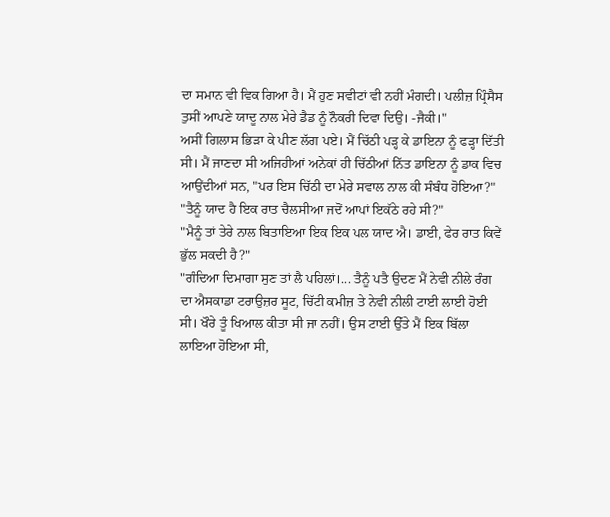ਦਾ ਸਮਾਨ ਵੀ ਵਿਕ ਗਿਆ ਹੈ। ਮੈਂ ਹੁਣ ਸਵੀਟਾਂ ਵੀ ਨਹੀਂ ਮੰਗਦੀ। ਪਲੀਜ਼ ਪ੍ਰਿੰਸੈਸ ਤੁਸੀਂ ਆਪਣੇ ਯਾਦੂ ਨਾਲ ਮੇਰੇ ਡੈਡ ਨੂੰ ਨੌਕਰੀ ਦਿਵਾ ਦਿਉ। -ਜੈਕੀ।"
ਅਸੀਂ ਗਿਲਾਸ ਭਿੜਾ ਕੇ ਪੀਣ ਲੱਗ ਪਏ। ਮੈਂ ਚਿੱਠੀ ਪੜ੍ਹ ਕੇ ਡਾਇਨਾ ਨੂੰ ਫੜ੍ਹਾ ਦਿੱਤੀ ਸੀ। ਮੈਂ ਜਾਣਦਾ ਸੀ ਅਜਿਹੀਆਂ ਅਨੇਕਾਂ ਹੀ ਚਿੱਠੀਆਂ ਨਿੱਤ ਡਾਇਨਾ ਨੂੰ ਡਾਕ ਵਿਚ ਆਉਂਦੀਆਂ ਸਨ, "ਪਰ ਇਸ ਚਿੱਠੀ ਦਾ ਮੇਰੇ ਸਵਾਲ ਨਾਲ ਕੀ ਸੰਬੰਧ ਹੋਇਆ?"
"ਤੈਨੂੰ ਯਾਦ ਹੈ ਇਕ ਰਾਤ ਚੈਲਸੀਆ ਜਦੋਂ ਆਪਾਂ ਇਕੱਠੇ ਰਹੇ ਸੀ?"
"ਮੈਨੂੰ ਤਾਂ ਤੇਰੇ ਨਾਲ ਬਿਤਾਇਆ ਇਕ ਇਕ ਪਲ ਯਾਦ ਐ। ਡਾਈ, ਫੇਰ ਰਾਤ ਕਿਵੇਂ ਭੁੱਲ ਸਕਦੀ ਹੈ?"
"ਗੰਦਿਆ ਦਿਮਾਗਾ ਸੁਣ ਤਾਂ ਲੈ ਪਹਿਲਾਂ।... ਤੈਨੂੰ ਪਤੈ ਉਦਣ ਮੈਂ ਨੇਵੀ ਨੀਲੇ ਰੰਗ ਦਾ ਐਸਕਾਡਾ ਟਰਾਉਜ਼ਰ ਸੂਟ, ਚਿੱਟੀ ਕਮੀਜ਼ ਤੇ ਨੇਵੀ ਨੀਲੀ ਟਾਈ ਲਾਈ ਹੋਈ ਸੀ। ਖੌਰੇ ਤੂੰ ਖਿਆਲ ਕੀਤਾ ਸੀ ਜਾ ਨਹੀਂ। ਉਸ ਟਾਈ ਉੱਤੇ ਮੈਂ ਇਕ ਬਿੱਲਾ ਲਾਇਆ ਹੋਇਆ ਸੀ,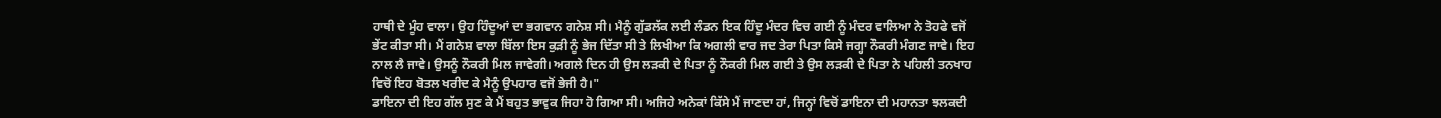ਹਾਥੀ ਦੇ ਮੂੰਹ ਵਾਲਾ। ਉਹ ਹਿੰਦੂਆਂ ਦਾ ਭਗਵਾਨ ਗਨੇਸ਼ ਸੀ। ਮੈਨੂੰ ਗੁੱਡਲੱਕ ਲਈ ਲੰਡਨ ਇਕ ਹਿੰਦੂ ਮੰਦਰ ਵਿਚ ਗਈ ਨੂੰ ਮੰਦਰ ਵਾਲਿਆ ਨੇ ਤੋਹਫੇ ਵਜੋਂ ਭੇਂਟ ਕੀਤਾ ਸੀ। ਮੈਂ ਗਨੇਸ਼ ਵਾਲਾ ਬਿੱਲਾ ਇਸ ਕੁੜੀ ਨੂੰ ਭੇਜ ਦਿੱਤਾ ਸੀ ਤੇ ਲਿਖੀਆ ਕਿ ਅਗਲੀ ਵਾਰ ਜਦ ਤੇਰਾ ਪਿਤਾ ਕਿਸੇ ਜਗ੍ਹਾ ਨੌਕਰੀ ਮੰਗਣ ਜਾਵੇ। ਇਹ ਨਾਲ ਲੈ ਜਾਵੇ। ਉਸਨੂੰ ਨੌਕਰੀ ਮਿਲ ਜਾਵੇਗੀ। ਅਗਲੇ ਦਿਨ ਹੀ ਉਸ ਲੜਕੀ ਦੇ ਪਿਤਾ ਨੂੰ ਨੌਕਰੀ ਮਿਲ ਗਈ ਤੇ ਉਸ ਲੜਕੀ ਦੇ ਪਿਤਾ ਨੇ ਪਹਿਲੀ ਤਨਖਾਹ ਵਿਚੋਂ ਇਹ ਬੋਤਲ ਖਰੀਦ ਕੇ ਮੈਨੂੰ ਉਪਹਾਰ ਵਜੋਂ ਭੇਜੀ ਹੈ।"
ਡਾਇਨਾ ਦੀ ਇਹ ਗੱਲ ਸੁਣ ਕੇ ਮੈਂ ਬਹੁਤ ਭਾਵੁਕ ਜਿਹਾ ਹੋ ਗਿਆ ਸੀ। ਅਜਿਹੇ ਅਨੇਕਾਂ ਕਿੱਸੇ ਮੈਂ ਜਾਣਦਾ ਹਾਂ, ਜਿਨ੍ਹਾਂ ਵਿਚੋਂ ਡਾਇਨਾ ਦੀ ਮਹਾਨਤਾ ਝਲਕਦੀ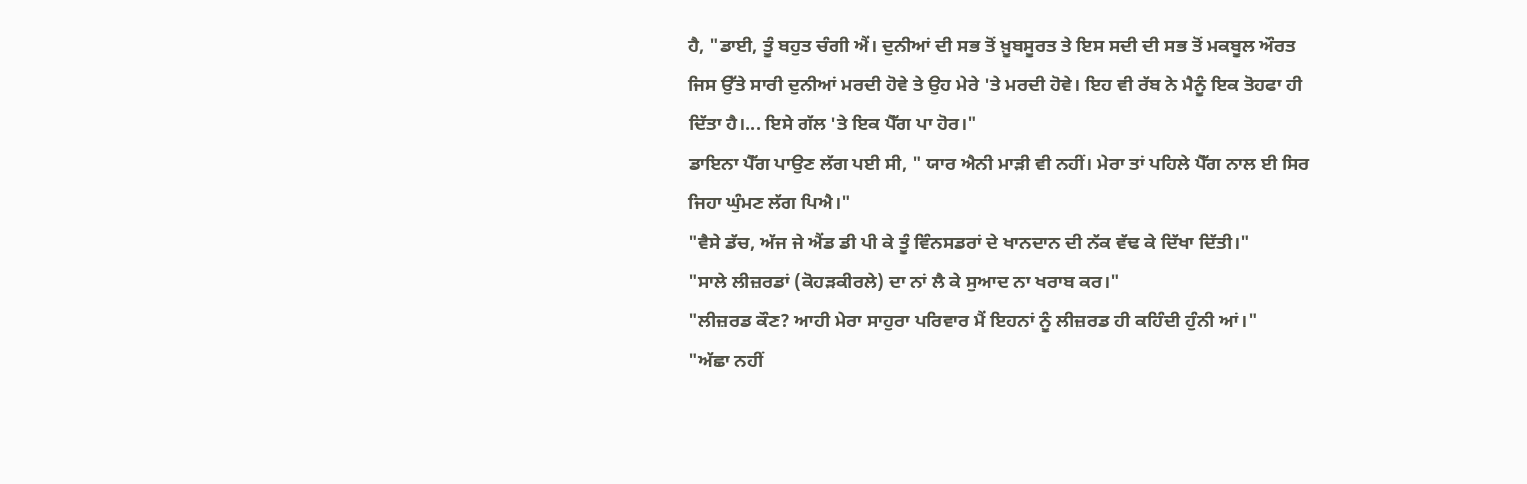ਹੈ, "ਡਾਈ, ਤੂੰ ਬਹੁਤ ਚੰਗੀ ਐਂ। ਦੁਨੀਆਂ ਦੀ ਸਭ ਤੋਂ ਖ਼ੂਬਸੂਰਤ ਤੇ ਇਸ ਸਦੀ ਦੀ ਸਭ ਤੋਂ ਮਕਬੂਲ ਔਰਤ ਜਿਸ ਉੱਤੇ ਸਾਰੀ ਦੁਨੀਆਂ ਮਰਦੀ ਹੋਵੇ ਤੇ ਉਹ ਮੇਰੇ 'ਤੇ ਮਰਦੀ ਹੋਵੇ। ਇਹ ਵੀ ਰੱਬ ਨੇ ਮੈਨੂੰ ਇਕ ਤੋਹਫਾ ਹੀ ਦਿੱਤਾ ਹੈ।... ਇਸੇ ਗੱਲ 'ਤੇ ਇਕ ਪੈੱਗ ਪਾ ਹੋਰ।"
ਡਾਇਨਾ ਪੈੱਗ ਪਾਉਣ ਲੱਗ ਪਈ ਸੀ, " ਯਾਰ ਐਨੀ ਮਾੜੀ ਵੀ ਨਹੀਂ। ਮੇਰਾ ਤਾਂ ਪਹਿਲੇ ਪੈੱਗ ਨਾਲ ਈ ਸਿਰ ਜਿਹਾ ਘੁੰਮਣ ਲੱਗ ਪਿਐ।"
"ਵੈਸੇ ਡੱਚ, ਅੱਜ ਜੇ ਐਂਡ ਡੀ ਪੀ ਕੇ ਤੂੰ ਵਿੰਨਸਡਰਾਂ ਦੇ ਖਾਨਦਾਨ ਦੀ ਨੱਕ ਵੱਢ ਕੇ ਦਿੱਖਾ ਦਿੱਤੀ।"
"ਸਾਲੇ ਲੀਜ਼ਰਡਾਂ (ਕੋਹੜਕੀਰਲੇ) ਦਾ ਨਾਂ ਲੈ ਕੇ ਸੁਆਦ ਨਾ ਖਰਾਬ ਕਰ।"
"ਲੀਜ਼ਰਡ ਕੌਣ? ਆਹੀ ਮੇਰਾ ਸਾਹੁਰਾ ਪਰਿਵਾਰ ਮੈਂ ਇਹਨਾਂ ਨੂੰ ਲੀਜ਼ਰਡ ਹੀ ਕਹਿੰਦੀ ਹੁੰਨੀ ਆਂ।"
"ਅੱਛਾ ਨਹੀਂ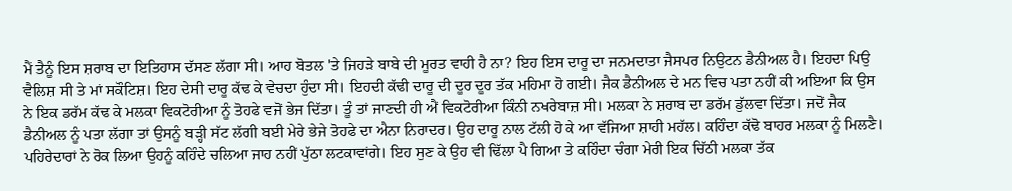ਮੈਂ ਤੈਨੂੰ ਇਸ ਸ਼ਰਾਬ ਦਾ ਇਤਿਹਾਸ ਦੱਸਣ ਲੱਗਾ ਸੀ। ਆਹ ਬੋਤਲ 'ਤੇ ਜਿਹੜੇ ਬਾਬੇ ਦੀ ਮੂਰਤ ਵਾਹੀ ਹੈ ਨਾ? ਇਹ ਇਸ ਦਾਰੂ ਦਾ ਜਨਮਦਾਤਾ ਜੈਸਪਰ ਨਿਉਟਨ ਡੈਨੀਅਲ ਹੈ। ਇਹਦਾ ਪਿਉ ਵੈਲਿਸ਼ ਸੀ ਤੇ ਮਾਂ ਸਕੌਟਿਸ਼। ਇਹ ਦੇਸੀ ਦਾਰੂ ਕੱਢ ਕੇ ਵੇਚਦਾ ਹੁੰਦਾ ਸੀ। ਇਹਦੀ ਕੱਢੀ ਦਾਰੂ ਦੀ ਦੂਰ ਦੂਰ ਤੱਕ ਮਹਿਮਾ ਹੋ ਗਈ। ਜੈਕ ਡੈਨੀਅਲ ਦੇ ਮਨ ਵਿਚ ਪਤਾ ਨਹੀਂ ਕੀ ਅਇਆ ਕਿ ਉਸ ਨੇ ਇਕ ਡਰੱਮ ਕੱਢ ਕੇ ਮਲਕਾ ਵਿਕਟੋਰੀਆ ਨੂੰ ਤੋਹਫੇ ਵਜੋਂ ਭੇਜ ਦਿੱਤਾ। ਤੂੰ ਤਾਂ ਜਾਣਦੀ ਹੀ ਐਂ ਵਿਕਟੋਰੀਆ ਕਿੰਨੀ ਨਖਰੇਬਾਜ਼ ਸੀ। ਮਲਕਾ ਨੇ ਸ਼ਰਾਬ ਦਾ ਡਰੱਮ ਡੁੱਲਵਾ ਦਿੱਤਾ। ਜਦੋਂ ਜੈਕ ਡੈਨੀਅਲ ਨੂੰ ਪਤਾ ਲੱਗਾ ਤਾਂ ਉਸਨੂੰ ਬੜ੍ਹੀ ਸੱਟ ਲੱਗੀ ਬਈ ਮੇਰੇ ਭੇਜੇ ਤੋਹਫੇ ਦਾ ਐਨਾ ਨਿਰਾਦਰ। ਉਹ ਦਾਰੂ ਨਾਲ ਟੱਲੀ ਹੋ ਕੇ ਆ ਵੱਜਿਆ ਸ਼ਾਹੀ ਮਹੱਲ। ਕਹਿੰਦਾ ਕੱਢੋ ਬਾਹਰ ਮਲਕਾ ਨੂੰ ਮਿਲਣੈ। ਪਹਿਰੇਦਾਰਾਂ ਨੇ ਰੋਕ ਲਿਆ ਉਹਨੂੰ ਕਹਿੰਦੇ ਚਲਿਆ ਜਾਹ ਨਹੀਂ ਪੁੱਠਾ ਲਟਕਾਵਾਂਗੇ। ਇਹ ਸੁਣ ਕੇ ਉਹ ਵੀ ਢਿੱਲਾ ਪੈ ਗਿਆ ਤੇ ਕਹਿੰਦਾ ਚੰਗਾ ਮੇਰੀ ਇਕ ਚਿੱਠੀ ਮਲਕਾ ਤੱਕ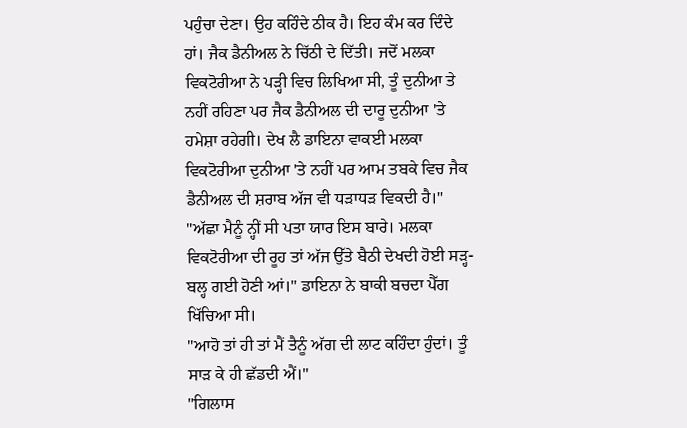ਪਹੁੰਚਾ ਦੇਣਾ। ਉਹ ਕਹਿੰਦੇ ਠੀਕ ਹੈ। ਇਹ ਕੰਮ ਕਰ ਦਿੰਦੇ ਹਾਂ। ਜੈਕ ਡੈਨੀਅਲ ਨੇ ਚਿੱਠੀ ਦੇ ਦਿੱਤੀ। ਜਦੋਂ ਮਲਕਾ ਵਿਕਟੋਰੀਆ ਨੇ ਪੜ੍ਹੀ ਵਿਚ ਲਿਖਿਆ ਸੀ, ਤੂੰ ਦੁਨੀਆ ਤੇ ਨਹੀਂ ਰਹਿਣਾ ਪਰ ਜੈਕ ਡੈਨੀਅਲ ਦੀ ਦਾਰੂ ਦੁਨੀਆ 'ਤੇ ਹਮੇਸ਼ਾ ਰਹੇਗੀ। ਦੇਖ ਲੈ ਡਾਇਨਾ ਵਾਕਈ ਮਲਕਾ ਵਿਕਟੋਰੀਆ ਦੁਨੀਆ 'ਤੇ ਨਹੀਂ ਪਰ ਆਮ ਤਬਕੇ ਵਿਚ ਜੈਕ ਡੈਨੀਅਲ ਦੀ ਸ਼ਰਾਬ ਅੱਜ ਵੀ ਧੜਾਧੜ ਵਿਕਦੀ ਹੈ।"
"ਅੱਛਾ ਮੈਨੂੰ ਨ੍ਹੀਂ ਸੀ ਪਤਾ ਯਾਰ ਇਸ ਬਾਰੇ। ਮਲਕਾ ਵਿਕਟੋਰੀਆ ਦੀ ਰੂਹ ਤਾਂ ਅੱਜ ਉੱਤੇ ਬੈਠੀ ਦੇਖਦੀ ਹੋਈ ਸੜ੍ਹ-ਬਲ੍ਹ ਗਈ ਹੋਣੀ ਆਂ।" ਡਾਇਨਾ ਨੇ ਬਾਕੀ ਬਚਦਾ ਪੈੱਗ ਖਿੱਚਿਆ ਸੀ।
"ਆਹੋ ਤਾਂ ਹੀ ਤਾਂ ਮੈਂ ਤੈਨੂੰ ਅੱਗ ਦੀ ਲਾਟ ਕਹਿੰਦਾ ਹੁੰਦਾਂ। ਤੂੰ ਸਾੜ ਕੇ ਹੀ ਛੱਡਦੀ ਐਂ।"
"ਗਿਲਾਸ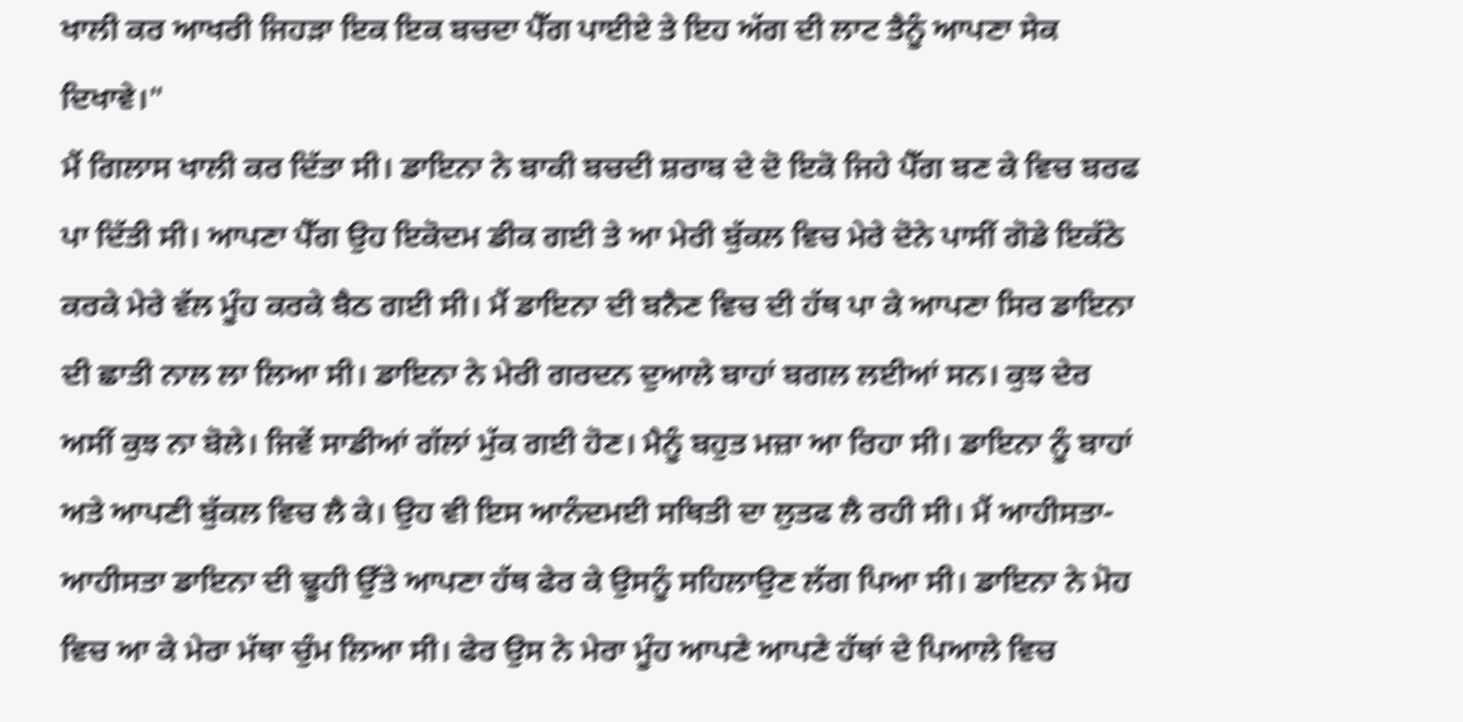ਖਾਲੀ ਕਰ ਆਖਰੀ ਜਿਹੜਾ ਇਕ ਇਕ ਬਚਦਾ ਪੈੱਗ ਪਾਈਏ ਤੇ ਇਹ ਅੱਗ ਦੀ ਲਾਟ ਤੈਨੂੰ ਆਪਣਾ ਸੇਕ ਦਿਖਾਵੇ।"
ਮੈਂ ਗਿਲਾਸ ਖਾਲੀ ਕਰ ਦਿੱਤਾ ਸੀ। ਡਾਇਨਾ ਨੇ ਬਾਕੀ ਬਚਦੀ ਸ਼ਰਾਬ ਦੇ ਦੋ ਇਕੋ ਜਿਹੇ ਪੈੱਗ ਬਣ ਕੇ ਵਿਚ ਬਰਫ ਪਾ ਦਿੱਤੀ ਸੀ। ਆਪਣਾ ਪੈੱਗ ਉਹ ਇਕੋਦਮ ਡੀਕ ਗਈ ਤੇ ਆ ਮੇਰੀ ਬੁੱਕਲ ਵਿਚ ਮੇਰੇ ਦੋਨੇ ਪਾਸੀਂ ਗੋਡੇ ਇਕੱਠੇ ਕਰਕੇ ਮੇਰੇ ਵੱਲ ਮੂੰਹ ਕਰਕੇ ਬੈਠ ਗਈ ਸੀ। ਮੈਂ ਡਾਇਨਾ ਦੀ ਬਨੈਣ ਵਿਚ ਦੀ ਹੱਥ ਪਾ ਕੇ ਆਪਣਾ ਸਿਰ ਡਾਇਨਾ ਦੀ ਛਾਤੀ ਨਾਲ ਲਾ ਲਿਆ ਸੀ। ਡਾਇਨਾ ਨੇ ਮੇਰੀ ਗਰਦਨ ਦੁਆਲੇ ਬਾਹਾਂ ਬਗਲ ਲਈਆਂ ਸਨ। ਕੁਝ ਦੇਰ ਅਸੀਂ ਕੁਝ ਨਾ ਬੋਲੇ। ਜਿਵੇਂ ਸਾਡੀਆਂ ਗੱਲਾਂ ਮੁੱਕ ਗਈ ਹੋਣ। ਮੈਨੂੰ ਬਹੁਤ ਮਜ਼ਾ ਆ ਰਿਹਾ ਸੀ। ਡਾਇਨਾ ਨੂੰ ਬਾਹਾਂ ਅਤੇ ਆਪਣੀ ਬੁੱਕਲ ਵਿਚ ਲੈ ਕੇ। ਉਹ ਵੀ ਇਸ ਆਨੰਦਮਈ ਸਥਿਤੀ ਦਾ ਲੁਤਫ ਲੈ ਰਹੀ ਸੀ। ਮੈਂ ਆਹੀਸਤਾ-ਆਹੀਸਤਾ ਡਾਇਨਾ ਦੀ ਢੂਹੀ ਉੱਤੇ ਆਪਣਾ ਹੱਥ ਫੇਰ ਕੇ ਉਸਨੂੰ ਸਹਿਲਾਉਣ ਲੱਗ ਪਿਆ ਸੀ। ਡਾਇਨਾ ਨੇ ਮੋਹ ਵਿਚ ਆ ਕੇ ਮੇਰਾ ਮੱਥਾ ਚੁੰਮ ਲਿਆ ਸੀ। ਫੇਰ ਉਸ ਨੇ ਮੇਰਾ ਮੂੰਹ ਆਪਣੇ ਆਪਣੇ ਹੱਥਾਂ ਦੇ ਪਿਆਲੇ ਵਿਚ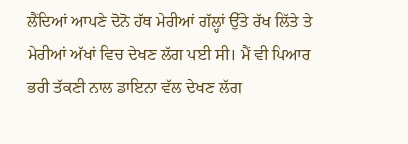ਲੈਂਦਿਆਂ ਆਪਣੇ ਦੋਨੋ ਹੱਥ ਮੇਰੀਆਂ ਗੱਲ੍ਹਾਂ ਉੱਤੇ ਰੱਖ ਲਿੱਤੇ ਤੇ ਮੇਰੀਆਂ ਅੱਖਾਂ ਵਿਚ ਦੇਖਣ ਲੱਗ ਪਈ ਸੀ। ਮੈਂ ਵੀ ਪਿਆਰ ਭਰੀ ਤੱਕਣੀ ਨਾਲ ਡਾਇਨਾ ਵੱਲ ਦੇਖਣ ਲੱਗ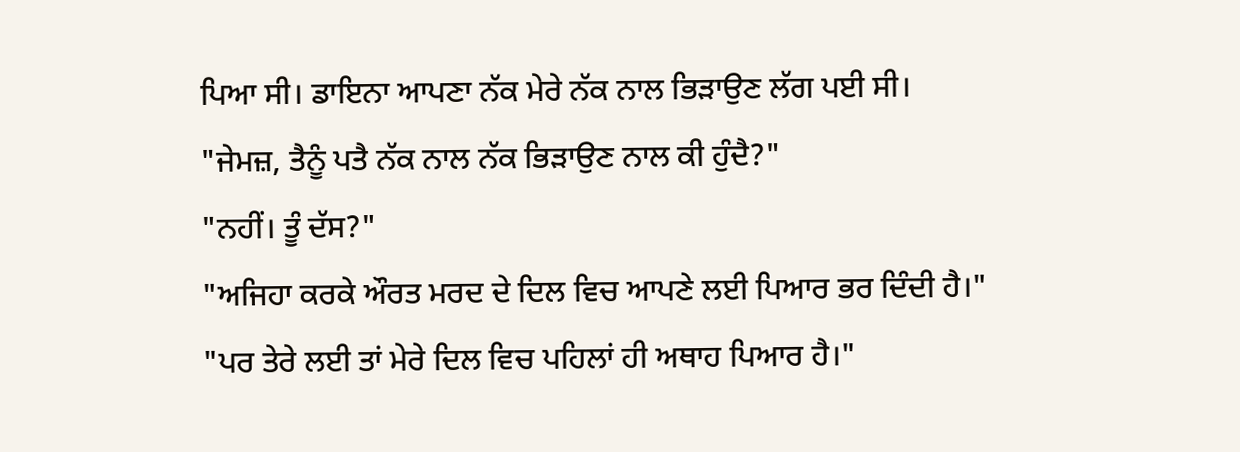ਪਿਆ ਸੀ। ਡਾਇਨਾ ਆਪਣਾ ਨੱਕ ਮੇਰੇ ਨੱਕ ਨਾਲ ਭਿੜਾਉਣ ਲੱਗ ਪਈ ਸੀ।
"ਜੇਮਜ਼, ਤੈਨੂੰ ਪਤੈ ਨੱਕ ਨਾਲ ਨੱਕ ਭਿੜਾਉਣ ਨਾਲ ਕੀ ਹੁੰਦੈ?"
"ਨਹੀਂ। ਤੂੰ ਦੱਸ?"
"ਅਜਿਹਾ ਕਰਕੇ ਔਰਤ ਮਰਦ ਦੇ ਦਿਲ ਵਿਚ ਆਪਣੇ ਲਈ ਪਿਆਰ ਭਰ ਦਿੰਦੀ ਹੈ।"
"ਪਰ ਤੇਰੇ ਲਈ ਤਾਂ ਮੇਰੇ ਦਿਲ ਵਿਚ ਪਹਿਲਾਂ ਹੀ ਅਥਾਹ ਪਿਆਰ ਹੈ।"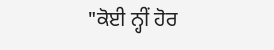"ਕੋਈ ਨ੍ਹੀਂ ਹੋਰ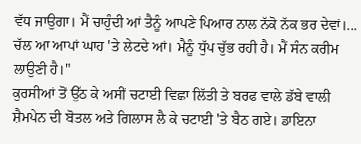ਵੱਧ ਜਾਉਗਾ। ਮੈਂ ਚਾਹੁੰਦੀ ਆਂ ਤੈਨੂੰ ਆਪਣੇ ਪਿਆਰ ਨਾਲ ਨੱਕੋ ਨੱਕ ਭਰ ਦੇਵਾਂ।... ਚੱਲ ਆ ਆਪਾਂ ਘਾਹ 'ਤੇ ਲੇਟਦੇ ਆਂ। ਮੈਨੂੰ ਧੁੱਪ ਚੁੱਭ ਰਹੀ ਹੈ। ਮੈਂ ਸੰਨ ਕਰੀਮ ਲਾਉਣੀ ਹੈ।"
ਕੁਰਸੀਆਂ ਤੋਂ ਉੱਠ ਕੇ ਅਸੀਂ ਚਟਾਈ ਵਿਛਾ ਲਿੱਤੀ ਤੇ ਬਰਫ ਵਾਲੇ ਡੱਬੇ ਵਾਲੀ ਸ਼ੈਮਪੇਨ ਦੀ ਬੋਤਲ ਅਤੇ ਗਿਲਾਸ ਲੈ ਕੇ ਚਟਾਈ 'ਤੇ ਬੈਠ ਗਏ। ਡਾਇਨਾ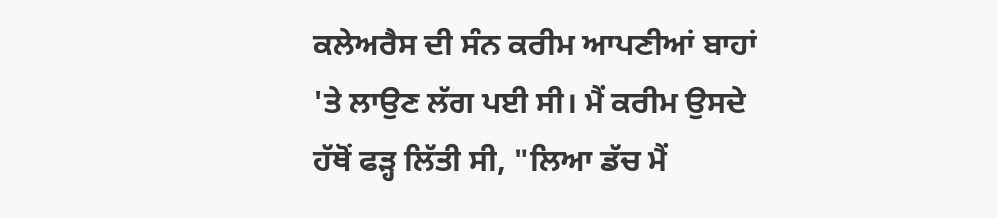ਕਲੇਅਰੈਸ ਦੀ ਸੰਨ ਕਰੀਮ ਆਪਣੀਆਂ ਬਾਹਾਂ 'ਤੇ ਲਾਉਣ ਲੱਗ ਪਈ ਸੀ। ਮੈਂ ਕਰੀਮ ਉਸਦੇ ਹੱਥੋਂ ਫੜ੍ਹ ਲਿੱਤੀ ਸੀ, "ਲਿਆ ਡੱਚ ਮੈਂ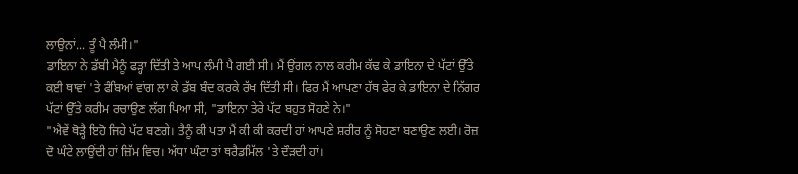ਲਾਉਨਾਂ... ਤੂੰ ਪੈ ਲੰਮੀ।"
ਡਾਇਨਾ ਨੇ ਡੱਬੀ ਮੈਨੂੰ ਫੜ੍ਹਾ ਦਿੱਤੀ ਤੇ ਆਪ ਲੰਮੀ ਪੈ ਗਈ ਸੀ। ਮੈਂ ਉਂਗਲ ਨਾਲ ਕਰੀਮ ਕੱਢ ਕੇ ਡਾਇਨਾ ਦੇ ਪੱਟਾਂ ਉੱਤੇ ਕਈ ਥਾਵਾਂ 'ਤੇ ਫੰਬਿਆਂ ਵਾਂਗ ਲਾ ਕੇ ਡੱਬ ਬੰਦ ਕਰਕੇ ਰੱਖ ਦਿੱਤੀ ਸੀ। ਫਿਰ ਮੈਂ ਆਪਣਾ ਹੱਥ ਫੇਰ ਕੇ ਡਾਇਨਾ ਦੇ ਨਿੱਗਰ ਪੱਟਾਂ ਉੱਤੇ ਕਰੀਮ ਰਚਾਉਣ ਲੱਗ ਪਿਆ ਸੀ, "ਡਾਇਨਾ ਤੇਰੇ ਪੱਟ ਬਹੁਤ ਸੋਹਣੇ ਨੇ।"
"ਐਵੇਂ ਥੋੜ੍ਹੈ ਇਹੋ ਜਿਹੇ ਪੱਟ ਬਣਗੇ। ਤੈਨੂੰ ਕੀ ਪਤਾ ਮੈਂ ਕੀ ਕੀ ਕਰਦੀ ਹਾਂ ਆਪਣੇ ਸ਼ਰੀਰ ਨੂੰ ਸੋਹਣਾ ਬਣਾਉਣ ਲਈ। ਰੋਜ਼ ਦੋ ਘੰਟੇ ਲਾਉਂਦੀ ਹਾਂ ਜ਼ਿੱਮ ਵਿਚ। ਅੱਧਾ ਘੰਟਾ ਤਾਂ ਥਰੈਡਮਿੱਲ 'ਤੇ ਦੌੜਦੀ ਹਾਂ।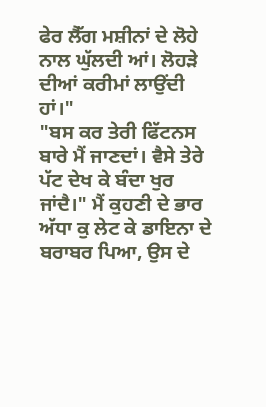ਫੇਰ ਲੈੱਗ ਮਸ਼ੀਨਾਂ ਦੇ ਲੋਹੇ ਨਾਲ ਘੁੱਲਦੀ ਆਂ। ਲੋਹੜੇ ਦੀਆਂ ਕਰੀਮਾਂ ਲਾਉਂਦੀ ਹਾਂ।"
"ਬਸ ਕਰ ਤੇਰੀ ਫਿੱਟਨਸ ਬਾਰੇ ਮੈਂ ਜਾਣਦਾਂ। ਵੈਸੇ ਤੇਰੇ ਪੱਟ ਦੇਖ ਕੇ ਬੰਦਾ ਖੁਰ ਜਾਂਦੈ।" ਮੈਂ ਕੁਹਣੀ ਦੇ ਭਾਰ ਅੱਧਾ ਕੁ ਲੇਟ ਕੇ ਡਾਇਨਾ ਦੇ ਬਰਾਬਰ ਪਿਆ, ਉਸ ਦੇ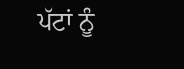ਪੱਟਾਂ ਨੂੰ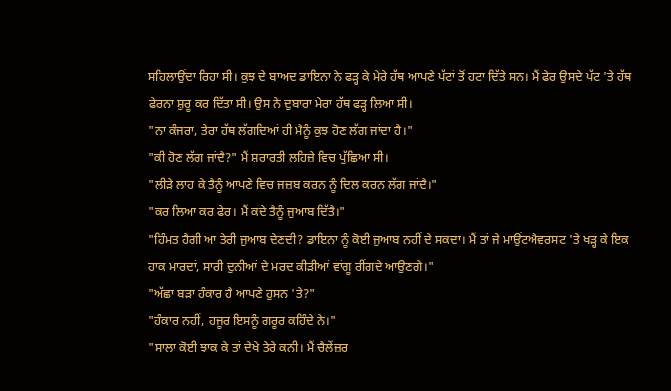ਸਹਿਲਾਉਂਦਾ ਰਿਹਾ ਸੀ। ਕੁਝ ਦੇ ਬਾਅਦ ਡਾਇਨਾ ਨੇ ਫੜ੍ਹ ਕੇ ਮੇਰੇ ਹੱਥ ਆਪਣੇ ਪੱਟਾਂ ਤੋਂ ਹਟਾ ਦਿੱਤੇ ਸਨ। ਮੈਂ ਫੇਰ ਉਸਦੇ ਪੱਟ 'ਤੇ ਹੱਥ ਫੇਰਨਾ ਸ਼ੁਰੂ ਕਰ ਦਿੱਤਾ ਸੀ। ਉਸ ਨੇ ਦੁਬਾਰਾ ਮੇਰਾ ਹੱਥ ਫੜ੍ਹ ਲਿਆ ਸੀ।
"ਨਾ ਕੰਜਰਾ, ਤੇਰਾ ਹੱਥ ਲੱਗਦਿਆਂ ਹੀ ਮੈਨੂੰ ਕੁਝ ਹੋਣ ਲੱਗ ਜਾਂਦਾ ਹੈ।"
"ਕੀ ਹੋਣ ਲੱਗ ਜਾਂਦੈ?" ਮੈਂ ਸ਼ਰਾਰਤੀ ਲਹਿਜ਼ੇ ਵਿਚ ਪੁੱਛਿਆ ਸੀ।
"ਲੀੜੇ ਲਾਹ ਕੇ ਤੈਨੂੰ ਆਪਣੇ ਵਿਚ ਜਜ਼ਬ ਕਰਨ ਨੂੰ ਦਿਲ ਕਰਨ ਲੱਗ ਜਾਂਦੈ।"
"ਕਰ ਲਿਆ ਕਰ ਫੇਰ। ਮੈਂ ਕਦੇ ਤੈਨੂੰ ਜੁਆਬ ਦਿੱਤੈ।"
"ਹਿੰਮਤ ਹੈਗੀ ਆ ਤੇਰੀ ਜੁਆਬ ਦੇਣਦੀ? ਡਾਇਨਾ ਨੂੰ ਕੋਈ ਜੁਆਬ ਨਹੀਂ ਦੇ ਸਕਦਾ। ਮੈਂ ਤਾਂ ਜੇ ਮਾਉਂਟਐਵਰਸਟ 'ਤੇ ਖੜ੍ਹ ਕੇ ਇਕ ਹਾਕ ਮਾਰਦਾਂ, ਸਾਰੀ ਦੁਨੀਆਂ ਦੇ ਮਰਦ ਕੀੜੀਆਂ ਵਾਂਗੂ ਰੀਂਗਦੇ ਆਉਣਗੇ।"
"ਅੱਛਾ ਬੜਾ ਹੰਕਾਰ ਹੈ ਆਪਣੇ ਹੁਸਨ 'ਤੇ?"
"ਹੰਕਾਰ ਨਹੀਂ, ਹਜੂਰ ਇਸਨੂੰ ਗਰੂਰ ਕਹਿੰਦੇ ਨੇ।"
"ਸਾਲਾ ਕੋਈ ਝਾਕ ਕੇ ਤਾਂ ਦੇਖੇ ਤੇਰੇ ਕਨੀ। ਮੈਂ ਚੈਲੇਂਜ਼ਰ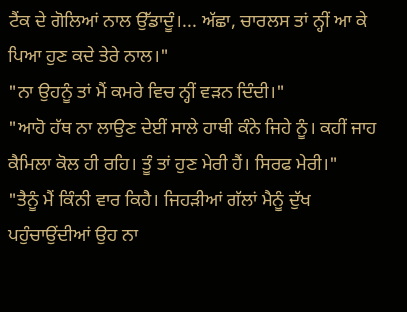ਟੈਂਕ ਦੇ ਗੋਲਿਆਂ ਨਾਲ ਉੱਡਾਦੂੰ।... ਅੱਛਾ, ਚਾਰਲਸ ਤਾਂ ਨ੍ਹੀਂ ਆ ਕੇ ਪਿਆ ਹੁਣ ਕਦੇ ਤੇਰੇ ਨਾਲ।"
"ਨਾ ਉਹਨੂੰ ਤਾਂ ਮੈਂ ਕਮਰੇ ਵਿਚ ਨ੍ਹੀਂ ਵੜਨ ਦਿੰਦੀ।"
"ਆਹੋ ਹੱਥ ਨਾ ਲਾਉਣ ਦੇਈਂ ਸਾਲੇ ਹਾਥੀ ਕੰਨੇ ਜਿਹੇ ਨੂੰ। ਕਹੀਂ ਜਾਹ ਕੈਮਿਲਾ ਕੋਲ ਹੀ ਰਹਿ। ਤੂੰ ਤਾਂ ਹੁਣ ਮੇਰੀ ਹੈਂ। ਸਿਰਫ ਮੇਰੀ।"
"ਤੈਨੂੰ ਮੈਂ ਕਿੰਨੀ ਵਾਰ ਕਿਹੈ। ਜਿਹੜੀਆਂ ਗੱਲਾਂ ਮੈਨੂੰ ਦੁੱਖ ਪਹੁੰਚਾਉਂਦੀਆਂ ਉਹ ਨਾ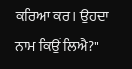ਕਰਿਆ ਕਰ। ਉਹਦਾ ਨਾਮ ਕਿਉਂ ਲਿਐ?"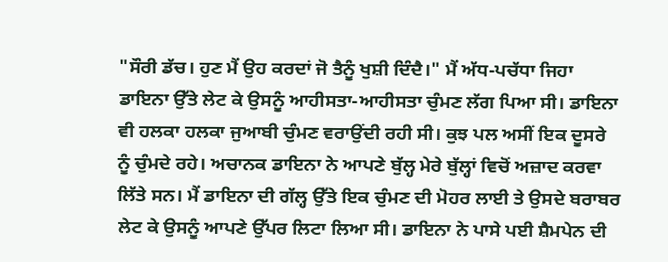"ਸੌਰੀ ਡੱਚ। ਹੁਣ ਮੈਂ ਉਹ ਕਰਦਾਂ ਜੋ ਤੈਨੂੰ ਖੁਸ਼ੀ ਦਿੰਦੈ।" ਮੈਂ ਅੱਧ-ਪਚੱਧਾ ਜਿਹਾ ਡਾਇਨਾ ਉੱਤੇ ਲੇਟ ਕੇ ਉਸਨੂੰ ਆਹੀਸਤਾ-ਆਹੀਸਤਾ ਚੁੰਮਣ ਲੱਗ ਪਿਆ ਸੀ। ਡਾਇਨਾ ਵੀ ਹਲਕਾ ਹਲਕਾ ਜੁਆਬੀ ਚੁੰਮਣ ਵਰਾਉਂਦੀ ਰਹੀ ਸੀ। ਕੁਝ ਪਲ ਅਸੀਂ ਇਕ ਦੂਸਰੇ ਨੂੰ ਚੁੰਮਦੇ ਰਹੇ। ਅਚਾਨਕ ਡਾਇਨਾ ਨੇ ਆਪਣੇ ਬੁੱਲ੍ਹ ਮੇਰੇ ਬੁੱਲ੍ਹਾਂ ਵਿਚੋਂ ਅਜ਼ਾਦ ਕਰਵਾ ਲਿੱਤੇ ਸਨ। ਮੈਂ ਡਾਇਨਾ ਦੀ ਗੱਲ੍ਹ ਉੱਤੇ ਇਕ ਚੁੰਮਣ ਦੀ ਮੋਹਰ ਲਾਈ ਤੇ ਉਸਦੇ ਬਰਾਬਰ ਲੇਟ ਕੇ ਉਸਨੂੰ ਆਪਣੇ ਉੱਪਰ ਲਿਟਾ ਲਿਆ ਸੀ। ਡਾਇਨਾ ਨੇ ਪਾਸੇ ਪਈ ਸ਼ੈਮਪੇਨ ਦੀ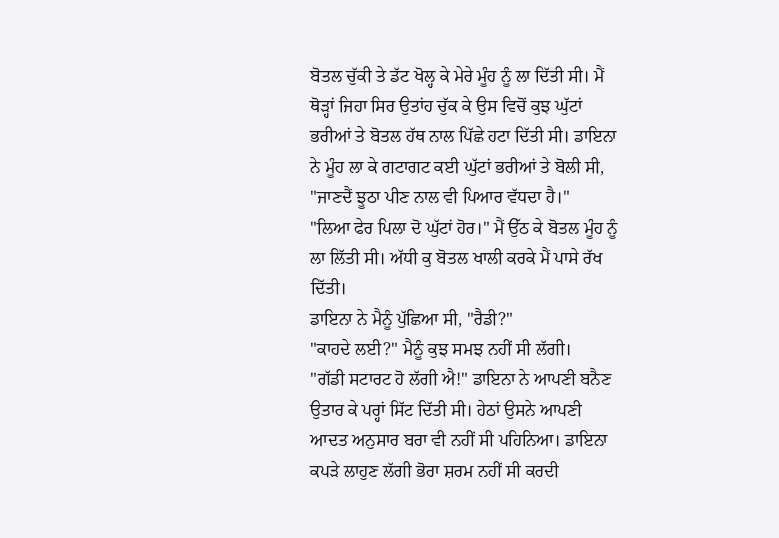ਬੋਤਲ ਚੁੱਕੀ ਤੇ ਡੱਟ ਖੋਲ੍ਹ ਕੇ ਮੇਰੇ ਮੂੰਹ ਨੂੰ ਲਾ ਦਿੱਤੀ ਸੀ। ਮੈਂ ਥੋੜ੍ਹਾਂ ਜਿਹਾ ਸਿਰ ਉਤਾਂਹ ਚੁੱਕ ਕੇ ਉਸ ਵਿਚੋਂ ਕੁਝ ਘੁੱਟਾਂ ਭਰੀਆਂ ਤੇ ਬੋਤਲ ਹੱਥ ਨਾਲ ਪਿੱਛੇ ਹਟਾ ਦਿੱਤੀ ਸੀ। ਡਾਇਨਾ ਨੇ ਮੂੰਹ ਲਾ ਕੇ ਗਟਾਗਟ ਕਈ ਘੁੱਟਾਂ ਭਰੀਆਂ ਤੇ ਬੋਲੀ ਸੀ, "ਜਾਣਦੈਂ ਝੂਠਾ ਪੀਣ ਨਾਲ ਵੀ ਪਿਆਰ ਵੱਧਦਾ ਹੈ।"
"ਲਿਆ ਫੇਰ ਪਿਲਾ ਦੋ ਘੁੱਟਾਂ ਹੋਰ।" ਮੈਂ ਉੱਠ ਕੇ ਬੋਤਲ ਮੂੰਹ ਨੂੰ ਲਾ ਲਿੱਤੀ ਸੀ। ਅੱਧੀ ਕੁ ਬੋਤਲ ਖਾਲੀ ਕਰਕੇ ਮੈਂ ਪਾਸੇ ਰੱਖ ਦਿੱਤੀ।
ਡਾਇਨਾ ਨੇ ਮੈਨੂੰ ਪੁੱਛਿਆ ਸੀ, "ਰੈਡੀ?"
"ਕਾਹਦੇ ਲਈ?" ਮੈਨੂੰ ਕੁਝ ਸਮਝ ਨਹੀਂ ਸੀ ਲੱਗੀ।
"ਗੱਡੀ ਸਟਾਰਟ ਹੋ ਲੱਗੀ ਐ!" ਡਾਇਨਾ ਨੇ ਆਪਣੀ ਬਨੈਣ ਉਤਾਰ ਕੇ ਪਰ੍ਹਾਂ ਸਿੱਟ ਦਿੱਤੀ ਸੀ। ਹੇਠਾਂ ਉਸਨੇ ਆਪਣੀ ਆਦਤ ਅਨੁਸਾਰ ਬਰਾ ਵੀ ਨਹੀਂ ਸੀ ਪਹਿਨਿਆ। ਡਾਇਨਾ ਕਪੜੇ ਲਾਹੁਣ ਲੱਗੀ ਭੋਰਾ ਸ਼ਰਮ ਨਹੀਂ ਸੀ ਕਰਦੀ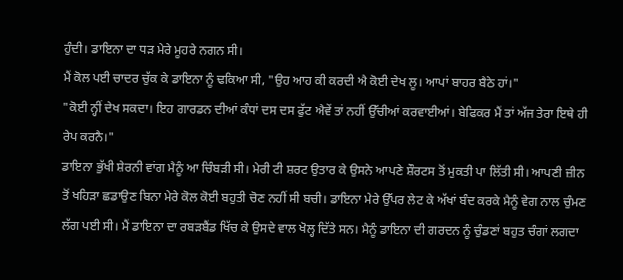ਹੁੰਦੀ। ਡਾਇਨਾ ਦਾ ਧੜ ਮੇਰੇ ਮੂਹਰੇ ਨਗਨ ਸੀ।
ਮੈਂ ਕੋਲ ਪਈ ਚਾਦਰ ਚੁੱਕ ਕੇ ਡਾਇਨਾ ਨੂੰ ਢਕਿਆ ਸੀ, "ਉਹ ਆਹ ਕੀ ਕਰਦੀ ਐ ਕੋਈ ਦੇਖ ਲੂ। ਆਪਾਂ ਬਾਹਰ ਬੈਠੇ ਹਾਂ।"
"ਕੋਈ ਨ੍ਹੀਂ ਦੇਖ ਸਕਦਾ। ਇਹ ਗਾਰਡਨ ਦੀਆਂ ਕੰਧਾਂ ਦਸ ਦਸ ਫੁੱਟ ਐਵੇਂ ਤਾਂ ਨਹੀਂ ਉੱਚੀਆਂ ਕਰਵਾਈਆਂ। ਬੇਫਿਕਰ ਮੈਂ ਤਾਂ ਅੱਜ ਤੇਰਾ ਇਥੇ ਹੀ ਰੇਪ ਕਰਨੈ।"
ਡਾਇਨਾ ਭੁੱਖੀ ਸ਼ੇਰਨੀ ਵਾਂਗ ਮੈਨੂੰ ਆ ਚਿੰਬੜੀ ਸੀ। ਮੇਰੀ ਟੀ ਸ਼ਰਟ ਉਤਾਰ ਕੇ ਉਸਨੇ ਆਪਣੇ ਸ਼ੌਰਟਸ ਤੋਂ ਮੁਕਤੀ ਪਾ ਲਿੱਤੀ ਸੀ। ਆਪਣੀ ਜ਼ੀਨ ਤੋਂ ਖਹਿੜਾ ਛਡਾਉਣ ਬਿਨਾ ਮੇਰੇ ਕੋਲ ਕੋਈ ਬਹੁਤੀ ਚੋਣ ਨਹੀਂ ਸੀ ਬਚੀ। ਡਾਇਨਾ ਮੇਰੇ ਉੱਪਰ ਲੇਟ ਕੇ ਅੱਖਾਂ ਬੰਦ ਕਰਕੇ ਮੈਨੂੰ ਵੇਗ ਨਾਲ ਚੁੰਮਣ ਲੱਗ ਪਈ ਸੀ। ਮੈਂ ਡਾਇਨਾ ਦਾ ਰਬੜਬੈਂਡ ਖਿੱਚ ਕੇ ਉਸਦੇ ਵਾਲ ਖੋਲ੍ਹ ਦਿੱਤੇ ਸਨ। ਮੈਨੂੰ ਡਾਇਨਾ ਦੀ ਗਰਦਨ ਨੂੰ ਚੁੰਡਣਾਂ ਬਹੁਤ ਚੰਗਾਂ ਲਗਦਾ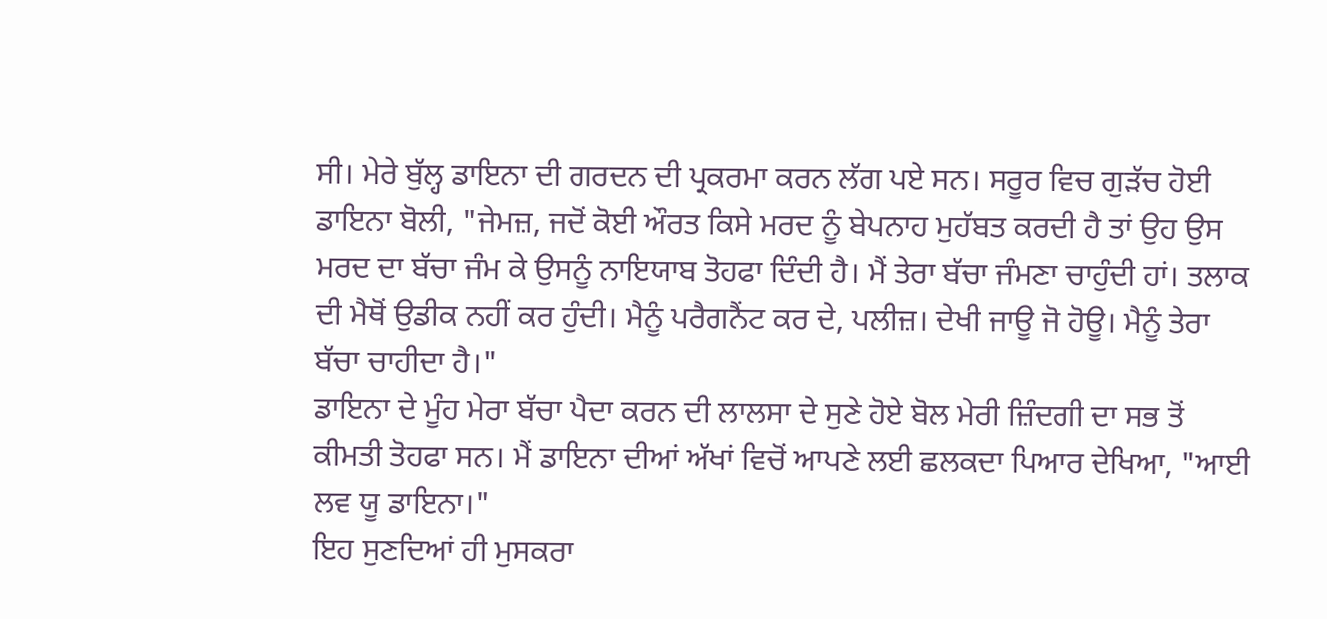ਸੀ। ਮੇਰੇ ਬੁੱਲ੍ਹ ਡਾਇਨਾ ਦੀ ਗਰਦਨ ਦੀ ਪ੍ਰਕਰਮਾ ਕਰਨ ਲੱਗ ਪਏ ਸਨ। ਸਰੂਰ ਵਿਚ ਗੁੜੱਚ ਹੋਈ ਡਾਇਨਾ ਬੋਲੀ, "ਜੇਮਜ਼, ਜਦੋਂ ਕੋਈ ਔਰਤ ਕਿਸੇ ਮਰਦ ਨੂੰ ਬੇਪਨਾਹ ਮੁਹੱਬਤ ਕਰਦੀ ਹੈ ਤਾਂ ਉਹ ਉਸ ਮਰਦ ਦਾ ਬੱਚਾ ਜੰਮ ਕੇ ਉਸਨੂੰ ਨਾਇਯਾਬ ਤੋਹਫਾ ਦਿੰਦੀ ਹੈ। ਮੈਂ ਤੇਰਾ ਬੱਚਾ ਜੰਮਣਾ ਚਾਹੁੰਦੀ ਹਾਂ। ਤਲਾਕ ਦੀ ਮੈਥੋਂ ਉਡੀਕ ਨਹੀਂ ਕਰ ਹੁੰਦੀ। ਮੈਨੂੰ ਪਰੈਗਨੈਂਟ ਕਰ ਦੇ, ਪਲੀਜ਼। ਦੇਖੀ ਜਾਊ ਜੋ ਹੋਊ। ਮੈਨੂੰ ਤੇਰਾ ਬੱਚਾ ਚਾਹੀਦਾ ਹੈ।"
ਡਾਇਨਾ ਦੇ ਮੂੰਹ ਮੇਰਾ ਬੱਚਾ ਪੈਦਾ ਕਰਨ ਦੀ ਲਾਲਸਾ ਦੇ ਸੁਣੇ ਹੋਏ ਬੋਲ ਮੇਰੀ ਜ਼ਿੰਦਗੀ ਦਾ ਸਭ ਤੋਂ ਕੀਮਤੀ ਤੋਹਫਾ ਸਨ। ਮੈਂ ਡਾਇਨਾ ਦੀਆਂ ਅੱਖਾਂ ਵਿਚੋਂ ਆਪਣੇ ਲਈ ਛਲਕਦਾ ਪਿਆਰ ਦੇਖਿਆ, "ਆਈ ਲਵ ਯੂ ਡਾਇਨਾ।"
ਇਹ ਸੁਣਦਿਆਂ ਹੀ ਮੁਸਕਰਾ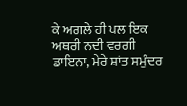ਕੇ ਅਗਲੇ ਹੀ ਪਲ ਇਕ ਅਥਰੀ ਨਦੀ ਵਰਗੀ ਡਾਇਨਾ, ਮੇਰੇ ਸ਼ਾਂਤ ਸਮੁੰਦਰ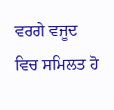ਵਰਗੇ ਵਜੂਦ ਵਿਚ ਸਮਿਲਤ ਹੋ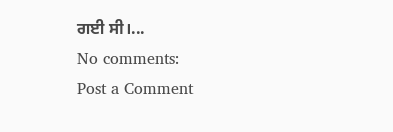ਗਈ ਸੀ।...
No comments:
Post a Comment